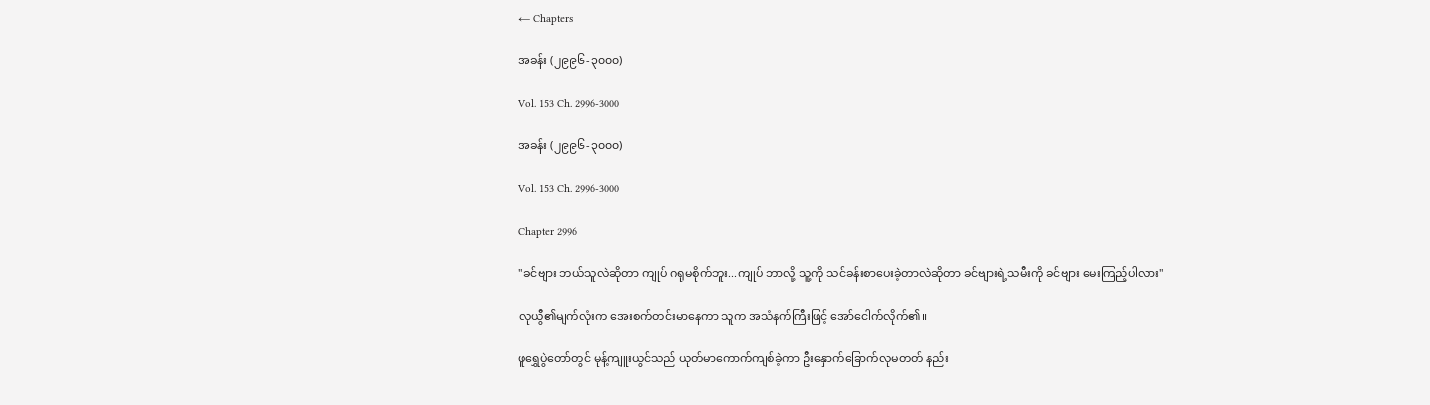← Chapters

အခန်း (၂၉၉၆-၃၀၀၀)

Vol. 153 Ch. 2996-3000

အခန်း (၂၉၉၆-၃၀၀၀)

Vol. 153 Ch. 2996-3000

Chapter 2996

"ခင်ဗျား ဘယ်သူလဲဆိုတာ ကျုပ် ဂရုမစိုက်ဘူး...ကျုပ် ဘာလို့ သူ့ကို သင်ခန်းစာပေးခဲ့တာလဲဆိုတာ ခင်ဗျားရဲ့သမီးကို ခင်ဗျား မေးကြည့်ပါလား"

လုယွီ၏မျက်လုံးက အေးစက်တင်းမာနေကာ သူက အသံနက်ကြီးဖြင့် အော်ငေါက်လိုက်၏။

ဖူရွှေပွဲတော်တွင် မုန့်ကျူးယွင်သည် ယုတ်မာကောက်ကျစ်ခဲ့ကာ ဦးနှောက်ခြောက်လုမတတ် နည်း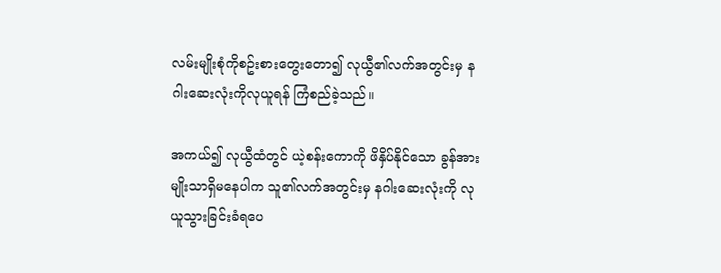လမ်းမျိုးစုံကိုစဥ်းစားတွေးတော၍ လုယွီ၏လက်အတွင်းမှ နဂါးဆေးလုံးကိုလုယူရန် ကြံစည်ခဲ့သည်။

အကယ်၍ လုယွီထံတွင် ယဲ့စန်းကောကို ဖိနှိပ်နိုင်သော ခွန်အားမျိုးသာရှိမနေပါက သူ၏လက်အတွင်းမှ နဂါးဆေးလုံးကို လုယူသွားခြင်းခံရပေ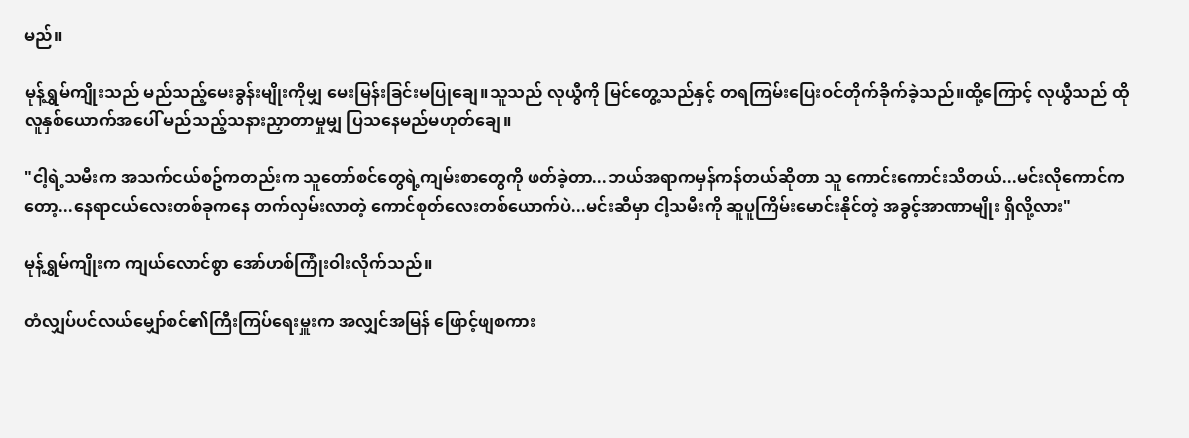မည်။

မုန့်ရွှမ်ကျိုးသည် မည်သည့်မေးခွန်းမျိုးကိုမျှ မေးမြန်းခြင်းမပြုချေ။သူသည် လုယွီကို မြင်တွေ့သည်နှင့် တရကြမ်းပြေးဝင်တိုက်ခိုက်ခဲ့သည်။ထို့ကြောင့် လုယွီသည် ထိုလူနှစ်ယောက်အပေါ် မည်သည့်သနားညှာတာမှုမျှ ပြသနေမည်မဟုတ်ချေ။

"ငါ့ရဲ့သမီးက အသက်ငယ်စဥ်ကတည်းက သူတော်စင်တွေရဲ့ကျမ်းစာတွေကို ဖတ်ခဲ့တာ...ဘယ်အရာကမှန်ကန်တယ်ဆိုတာ သူ ကောင်းကောင်းသိတယ်...မင်းလိုကောင်ကတော့...နေရာငယ်လေးတစ်ခုကနေ တက်လှမ်းလာတဲ့ ကောင်စုတ်လေးတစ်ယောက်ပဲ...မင်းဆီမှာ ငါ့သမီးကို ဆူပူကြိမ်းမောင်းနိုင်တဲ့ အခွင့်အာဏာမျိုး ရှိလို့လား"

မုန့်ရွှမ်ကျိုးက ကျယ်လောင်စွာ အော်ဟစ်ကြုံးဝါးလိုက်သည်။

တံလျှပ်ပင်လယ်မျှော်စင်၏ကြီးကြပ်ရေးမှူးက အလျှင်အမြန် ဖြောင့်ဖျစကား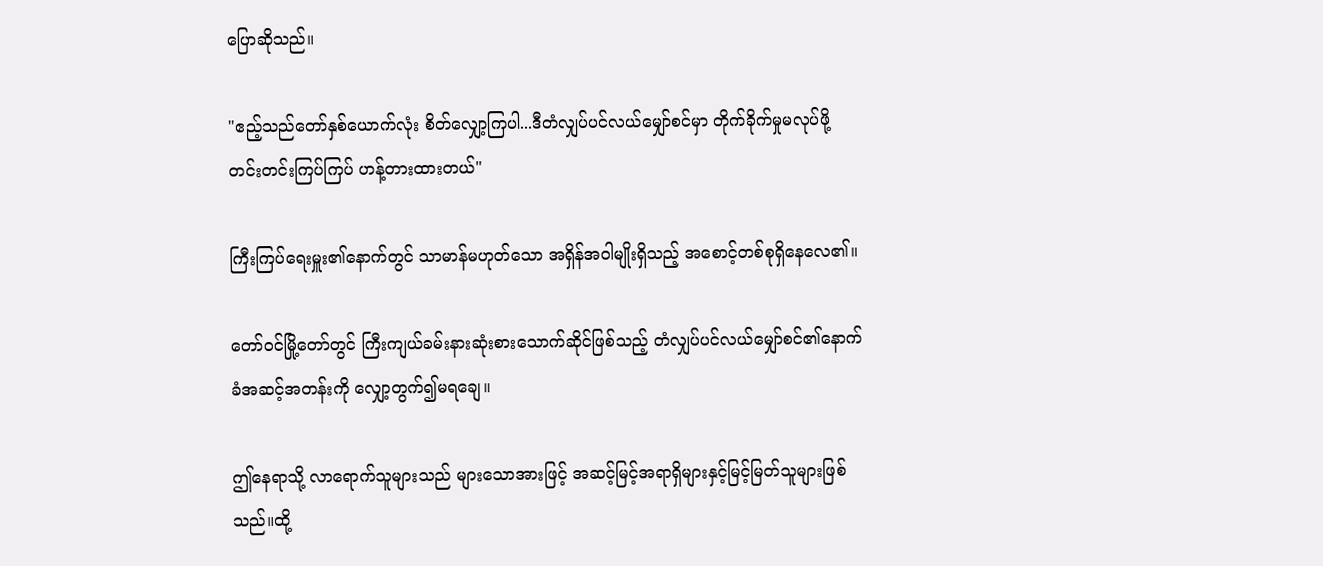ပြောဆိုသည်။

"ဧည့်သည်တော်နှစ်ယောက်လုံး စိတ်လျှော့ကြပါ...ဒီတံလျှပ်ပင်လယ်မျှော်စင်မှာ တိုက်ခိုက်မှုမလုပ်ဖို့ တင်းတင်းကြပ်ကြပ် ဟန့်တားထားတယ်"

ကြီးကြပ်ရေးမှူး၏နောက်တွင် သာမာန်မဟုတ်သော အရှိန်အဝါမျိုးရှိသည့် အစောင့်တစ်စုရှိနေလေ၏။

တော်ဝင်မြို့တော်တွင် ကြီးကျယ်ခမ်းနားဆုံးစားသောက်ဆိုင်ဖြစ်သည့် တံလျှပ်ပင်လယ်မျှော်စင်၏နောက်ခံအဆင့်အတန်းကို လျှော့တွက်၍မရချေ။

ဤနေရာသို့ လာရောက်သူများသည် များသောအားဖြင့် အဆင့်မြင့်အရာရှိများနှင့်မြင့်မြတ်သူများဖြစ်သည်။ထို့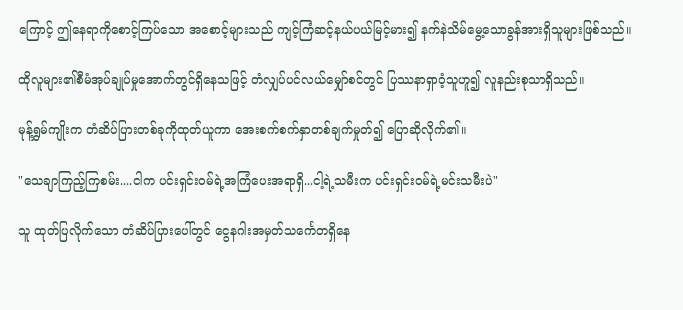ကြောင့် ဤနေရာကိုစောင့်ကြပ်သော အစောင့်များသည် ကျင့်ကြံဆင့်နယ်ပယ်မြင့်မား၍ နက်နဲသိမ်မွေ့သောခွန်အားရှိသူများဖြစ်သည်။

ထိုလူများ၏စီမံအုပ်ချုပ်မှုအောက်တွင်ရှိနေသဖြင့် တံလျှပ်ပင်လယ်မျှော်စင်တွင် ပြဿနာရှာဝံ့သူဟူ၍ လူနည်းစုသာရှိသည်။

မုန့်ရွှမ်ကျိုးက တံဆိပ်ပြားတစ်ခုကိုထုတ်ယူကာ အေးစက်စက်နှာတစ်ချက်မှုတ်၍ ပြောဆိုလိုက်၏။

"သေချာကြည့်ကြစမ်း....ငါက ပင်းရှင်းဝမ်ရဲ့အကြံပေးအရာရှိ...ငါ့ရဲ့သမီးက ပင်းရှင်းဝမ်ရဲ့မင်းသမီးပဲ"

သူ ထုတ်ပြလိုက်သော တံဆိပ်ပြားပေါ်တွင် ငွေနဂါးအမှတ်သင်္ကေတရှိနေ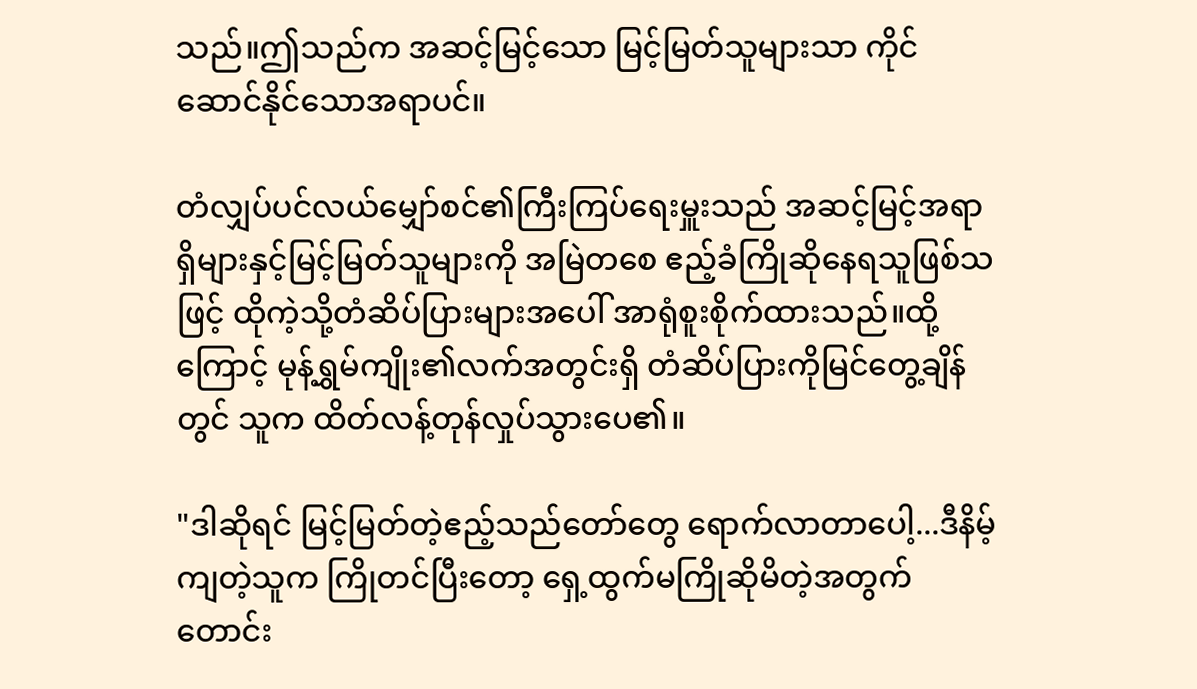သည်။ဤသည်က အဆင့်မြင့်သော မြင့်မြတ်သူများသာ ကိုင်ဆောင်နိုင်သောအရာပင်။

တံလျှပ်ပင်လယ်မျှော်စင်၏ကြီးကြပ်ရေးမှူးသည် အဆင့်မြင့်အရာရှိများနှင့်မြင့်မြတ်သူများကို အမြဲတစေ ဧည့်ခံကြိုဆိုနေရသူဖြစ်သဖြင့် ထိုကဲ့သို့တံဆိပ်ပြားများအပေါ် အာရုံစူးစိုက်ထားသည်။ထို့ကြောင့် မုန့်ရွှမ်ကျိုး၏လက်အတွင်းရှိ တံဆိပ်ပြားကိုမြင်တွေ့ချိန်တွင် သူက ထိတ်လန့်တုန်လှုပ်သွားပေ၏။

"ဒါဆိုရင် မြင့်မြတ်တဲ့ဧည့်သည်တော်တွေ ရောက်လာတာပေါ့...ဒီနိမ့်ကျတဲ့သူက ကြိုတင်ပြီးတော့ ရှေ့ထွက်မကြိုဆိုမိတဲ့အတွက် တောင်း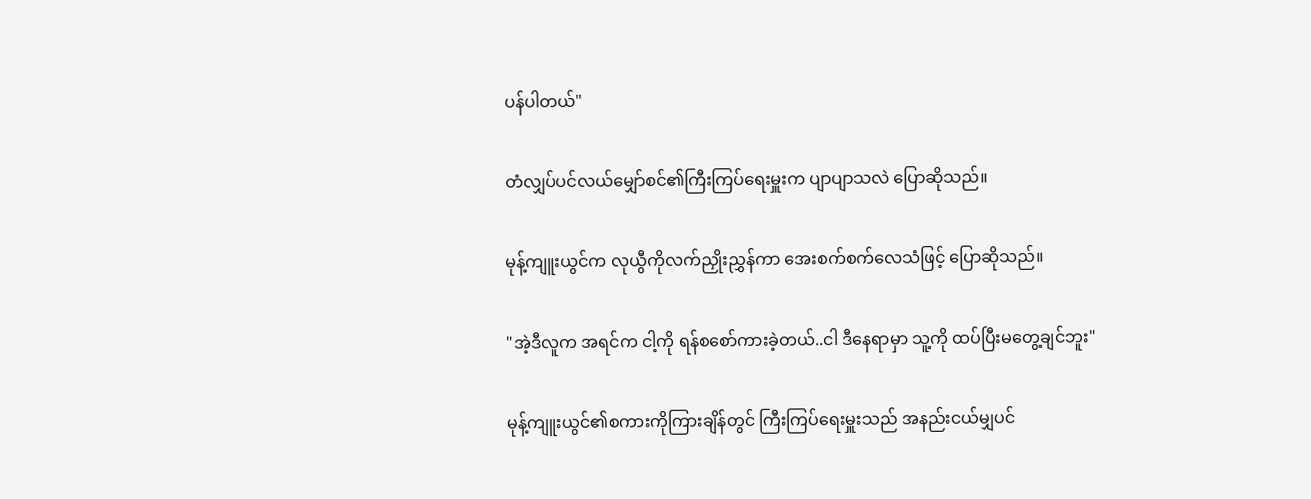ပန်ပါတယ်"

တံလျှပ်ပင်လယ်မျှော်စင်၏ကြီးကြပ်ရေးမှူးက ပျာပျာသလဲ ပြောဆိုသည်။

မုန့်ကျူးယွင်က လုယွီကိုလက်ညှိုးညွှန်ကာ အေးစက်စက်လေသံဖြင့် ပြောဆိုသည်။

"အဲ့ဒီလူက အရင်က ငါ့ကို ရန်စစော်ကားခဲ့တယ်..ငါ ဒီနေရာမှာ သူ့ကို ထပ်ပြီးမတွေ့ချင်ဘူး"

မုန့်ကျူးယွင်၏စကားကိုကြားချိန်တွင် ကြီးကြပ်ရေးမှူးသည် အနည်းငယ်မျှပင်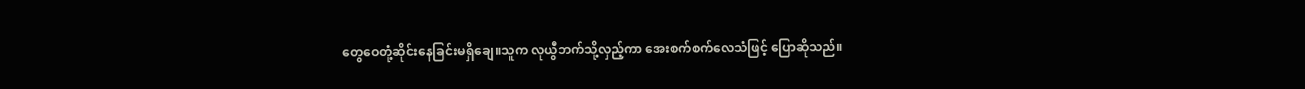တွေဝေတုံ့ဆိုင်းနေခြင်းမရှိချေ။သူက လုယွီဘက်သို့လှည့်ကာ အေးစက်စက်လေသံဖြင့် ပြောဆိုသည်။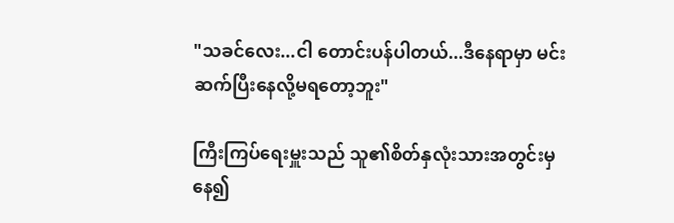"သခင်လေး...ငါ တောင်းပန်ပါတယ်...ဒီနေရာမှာ မင်း ဆက်ပြီးနေလို့မရတော့ဘူး"

ကြီးကြပ်ရေးမှူးသည် သူ၏စိတ်နှလုံးသားအတွင်းမှနေ၍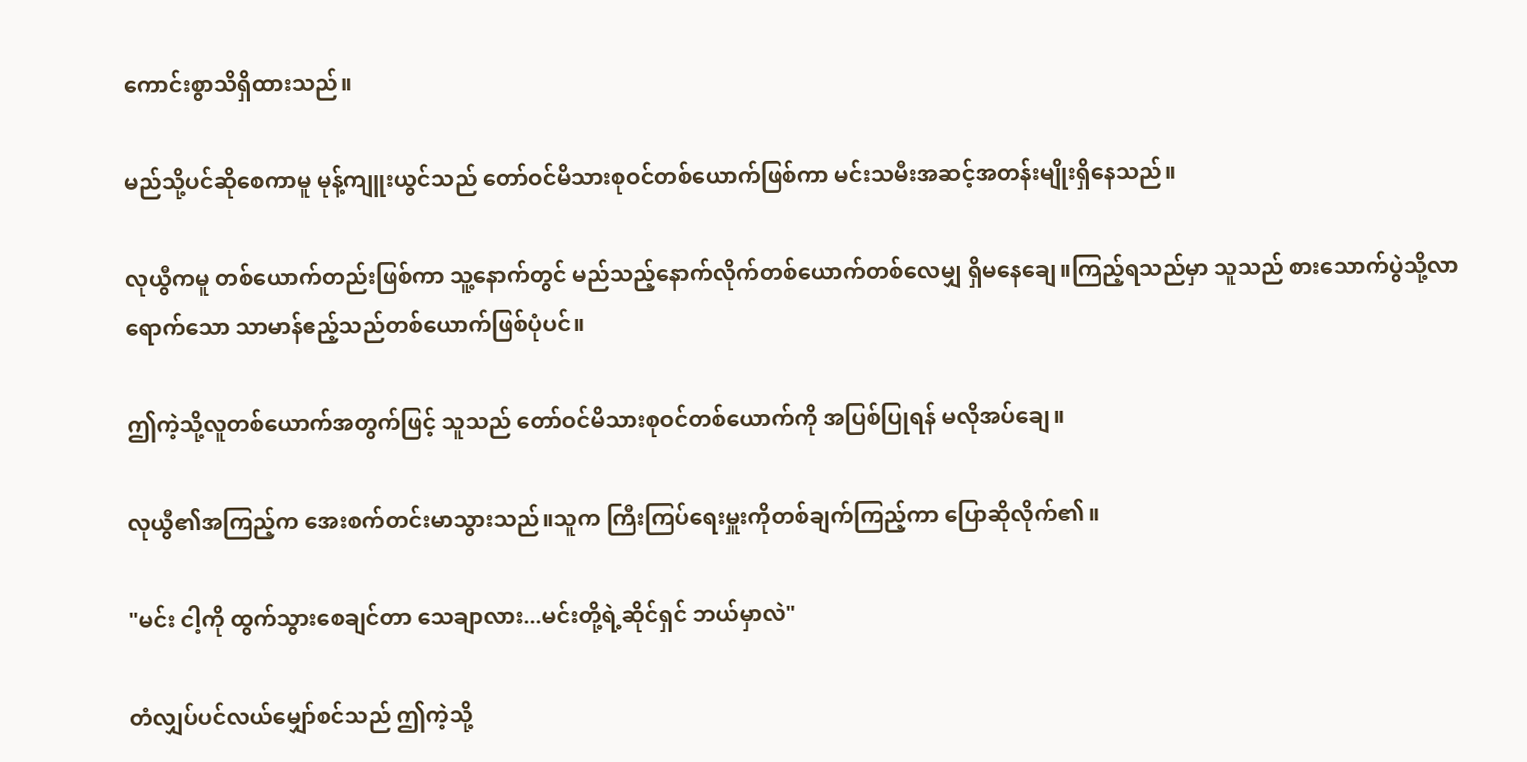ကောင်းစွာသိရှိထားသည်။

မည်သို့ပင်ဆိုစေကာမူ မုန့်ကျူးယွင်သည် တော်ဝင်မိသားစုဝင်တစ်ယောက်ဖြစ်ကာ မင်းသမီးအဆင့်အတန်းမျိုးရှိနေသည်။

လုယွီကမူ တစ်ယောက်တည်းဖြစ်ကာ သူ့နောက်တွင် မည်သည့်နောက်လိုက်တစ်ယောက်တစ်လေမျှ ရှိမနေချေ။ကြည့်ရသည်မှာ သူသည် စားသောက်ပွဲသို့လာရောက်သော သာမာန်ဧည့်သည်တစ်ယောက်ဖြစ်ပုံပင်။

ဤကဲ့သို့လူတစ်ယောက်အတွက်ဖြင့် သူသည် တော်ဝင်မိသားစုဝင်တစ်ယောက်ကို အပြစ်ပြုရန် မလိုအပ်ချေ။

လုယွီ၏အကြည့်က အေးစက်တင်းမာသွားသည်။သူက ကြီးကြပ်ရေးမှူးကိုတစ်ချက်ကြည့်ကာ ပြောဆိုလိုက်၏။

"မင်း ငါ့ကို ထွက်သွားစေချင်တာ သေချာလား...မင်းတို့ရဲ့ဆိုင်ရှင် ဘယ်မှာလဲ"

တံလျှပ်ပင်လယ်မျှော်စင်သည် ဤကဲ့သို့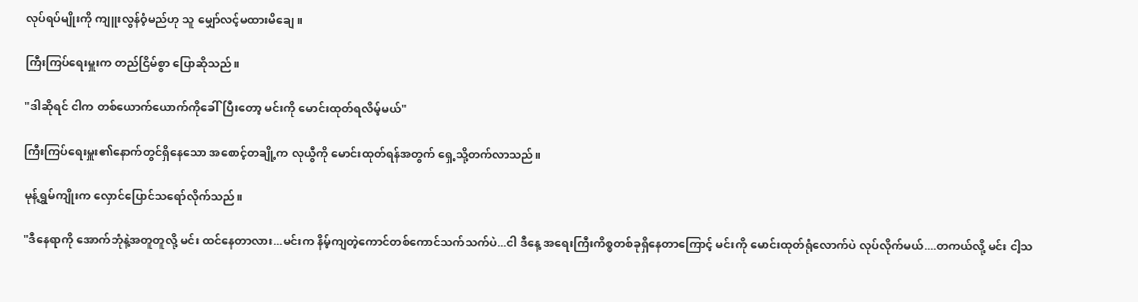လုပ်ရပ်မျိုးကို ကျူးလွန်ဝံ့မည်ဟု သူ မျှော်လင့်မထားမိချေ။

ကြီးကြပ်ရေးမှူးက တည်ငြိမ်စွာ ပြောဆိုသည်။

"ဒါဆိုရင် ငါက တစ်ယောက်ယောက်ကိုခေါ်ပြီးတော့ မင်းကို မောင်းထုတ်ရလိမ့်မယ်"

ကြီးကြပ်ရေးမှူး၏နောက်တွင်ရှိနေသော အစောင့်တချို့က လုယွီကို မောင်းထုတ်ရန်အတွက် ရှေ့သို့တက်လာသည်။

မုန့်ရွှမ်ကျိုးက လှောင်ပြောင်သရော်လိုက်သည်။

"ဒီနေရာကို အောက်ဘုံနဲ့အတူတူလို့ မင်း ထင်နေတာလား...မင်းက နိမ့်ကျတဲ့ကောင်တစ်ကောင်သက်သက်ပဲ...ငါ ဒီနေ့ အရေးကြီးကိစ္စတစ်ခုရှိနေတာကြောင့် မင်းကို မောင်းထုတ်ရုံလောက်ပဲ လုပ်လိုက်မယ်....တကယ်လို့ မင်း ငါ့သ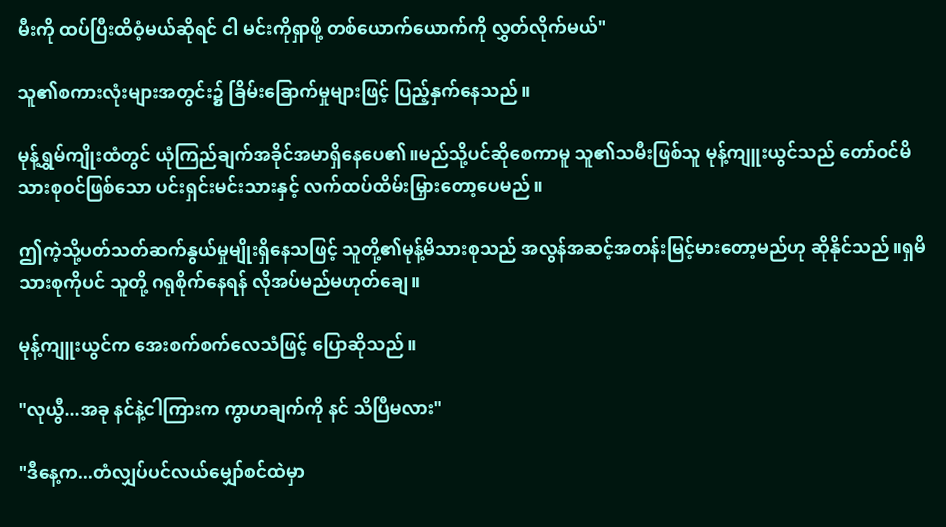မီးကို ထပ်ပြီးထိဝံ့မယ်ဆိုရင် ငါ မင်းကိုရှာဖို့ တစ်ယောက်ယောက်ကို လွှတ်လိုက်မယ်"

သူ၏စကားလုံးများအတွင်း၌ ခြိမ်းခြောက်မှုများဖြင့် ပြည့်နှက်နေသည်။

မုန့်ရွှမ်ကျိုးထံတွင် ယုံကြည်ချက်အခိုင်အမာရှိနေပေ၏။မည်သို့ပင်ဆိုစေကာမူ သူ၏သမီးဖြစ်သူ မုန့်ကျူးယွင်သည် တော်ဝင်မိသားစုဝင်ဖြစ်သော ပင်းရှင်းမင်းသားနှင့် လက်ထပ်ထိမ်းမြှားတော့ပေမည်။

ဤကဲ့သို့ပတ်သတ်ဆက်နွယ်မှုမျိုးရှိနေသဖြင့် သူတို့၏မုန့်မိသားစုသည် အလွန်အဆင့်အတန်းမြင့်မားတော့မည်ဟု ဆိုနိုင်သည်။ရှမိသားစုကိုပင် သူတို့ ဂရုစိုက်နေရန် လိုအပ်မည်မဟုတ်ချေ။

မုန့်ကျူးယွင်က အေးစက်စက်လေသံဖြင့် ပြောဆိုသည်။

"လုယွီ...အခု နင်နဲ့ငါကြားက ကွာဟချက်ကို နင် သိပြီမလား"

"ဒီနေ့က...တံလျှပ်ပင်လယ်မျှော်စင်ထဲမှာ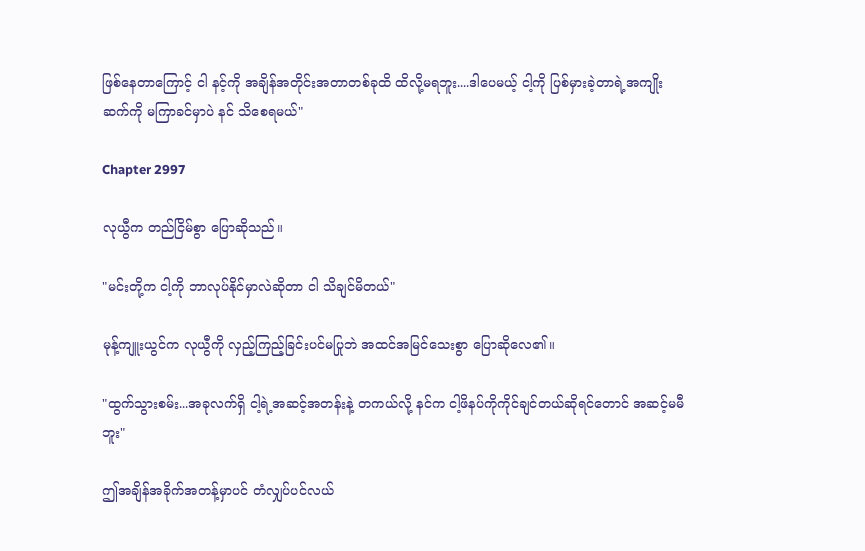ဖြစ်နေတာကြောင့် ငါ နင့်ကို အချိန်အတိုင်းအတာတစ်ခုထိ ထိလို့မရဘူး....ဒါပေမယ့် ငါ့ကို ပြစ်မှားခဲ့တာရဲ့အကျိုးဆက်ကို မကြာခင်မှာပဲ နင် သိစေရမယ်"

Chapter 2997

လုယွီက တည်ငြိမ်စွာ ပြောဆိုသည်။

"မင်းတို့က ငါ့ကို ဘာလုပ်နိုင်မှာလဲဆိုတာ ငါ သိချင်မိတယ်"

မုန့်ကျူးယွင်က လုယွီကို လှည့်ကြည့်ခြင်းပင်မပြုဘဲ အထင်အမြင်သေးစွာ ပြောဆိုလေ၏။

"ထွက်သွားစမ်း...အခုလက်ရှိ ငါ့ရဲ့အဆင့်အတန်းနဲ့ တကယ်လို့ နင်က ငါ့ဖိနပ်ကိုကိုင်ချင်တယ်ဆိုရင်တောင် အဆင့်မမီဘူး"

ဤအချိန်အခိုက်အတန့်မှာပင် တံလျှပ်ပင်လယ်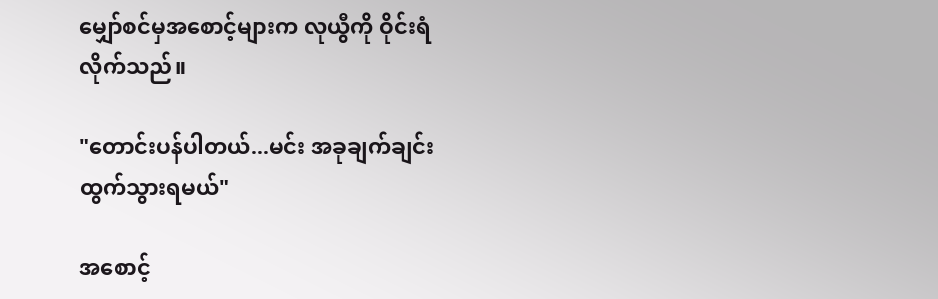မျှော်စင်မှအစောင့်များက လုယွီကို ဝိုင်းရံလိုက်သည်။

"တောင်းပန်ပါတယ်...မင်း အခုချက်ချင်း ထွက်သွားရမယ်"

အစောင့်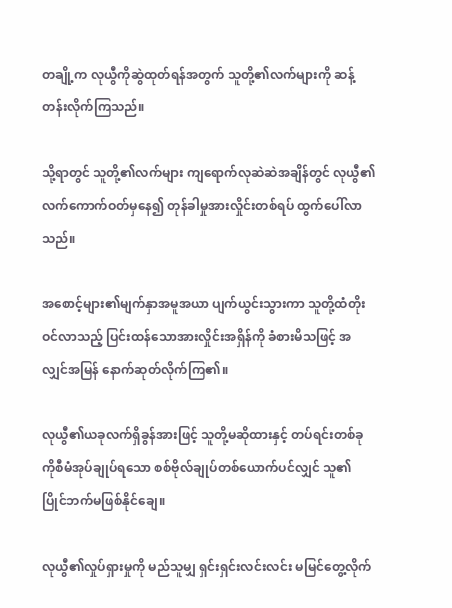တချို့က လုယွီကိုဆွဲထုတ်ရန်အတွက် သူတို့၏လက်များကို ဆန့်တန်းလိုက်ကြသည်။

သို့ရာတွင် သူတို့၏လက်များ ကျရောက်လုဆဲဆဲအချိန်တွင် လုယွီ၏လက်ကောက်ဝတ်မှနေ၍ တုန်ခါမှုအားလှိုင်းတစ်ရပ် ထွက်ပေါ်လာသည်။

အစောင့်များ၏မျက်နှာအမူအယာ ပျက်ယွင်းသွားကာ သူတို့ထံတိုးဝင်လာသည့် ပြင်းထန်သောအားလှိုင်းအရှိန်ကို ခံစားမိသဖြင့် အလျှင်အမြန် နောက်ဆုတ်လိုက်ကြ၏။

လုယွီ၏ယခုလက်ရှိခွန်အားဖြင့် သူတို့မဆိုထားနှင့် တပ်ရင်းတစ်ခုကိုစီမံအုပ်ချုပ်ရသော စစ်ဗိုလ်ချုပ်တစ်ယောက်ပင်လျှင် သူ၏ပြိုင်ဘက်မဖြစ်နိုင်ချေ။

လုယွီ၏လှုပ်ရှားမှုကို မည်သူမျှ ရှင်းရှင်းလင်းလင်း မမြင်တွေ့လိုက်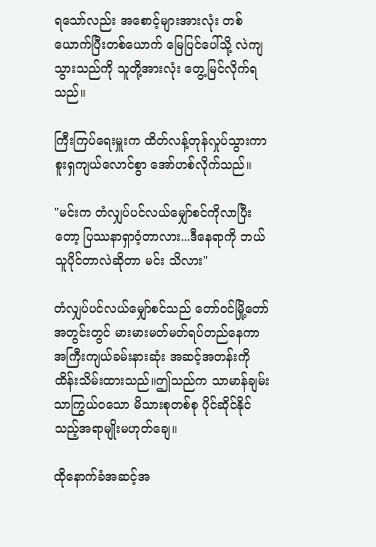ရသော်လည်း အစောင့်များအားလုံး တစ်ယောက်ပြီးတစ်ယောက် မြေပြင်ပေါ်သို့ လဲကျသွားသည်ကို သူတို့အားလုံး တွေ့မြင်လိုက်ရသည်။

ကြီးကြပ်ရေးမှူးက ထိတ်လန့်တုန်လှုပ်သွားကာ စူးရှကျယ်လောင်စွာ အော်ဟစ်လိုက်သည်။

"မင်းက တံလျှပ်ပင်လယ်မျှော်စင်ကိုလာပြီးတော့ ပြဿနာရှာဝံ့တာလား...ဒီနေရာကို ဘယ်သူပိုင်တာလဲဆိုတာ မင်း သိလား"

တံလျှပ်ပင်လယ်မျှော်စင်သည် တော်ဝင်မြို့တော်အတွင်းတွင် မားမားမတ်မတ်ရပ်တည်နေကာ အကြီးကျယ်ခမ်းနားဆုံး အဆင့်အတန်းကို ထိန်းသိမ်းထားသည်။ဤသည်က သာမာန်ချမ်းသာကြွယ်ဝသော မိသားစုတစ်စု ပိုင်ဆိုင်နိုင်သည့်အရာမျိုးမဟုတ်ချေ။

ထိုနောက်ခံအဆင့်အ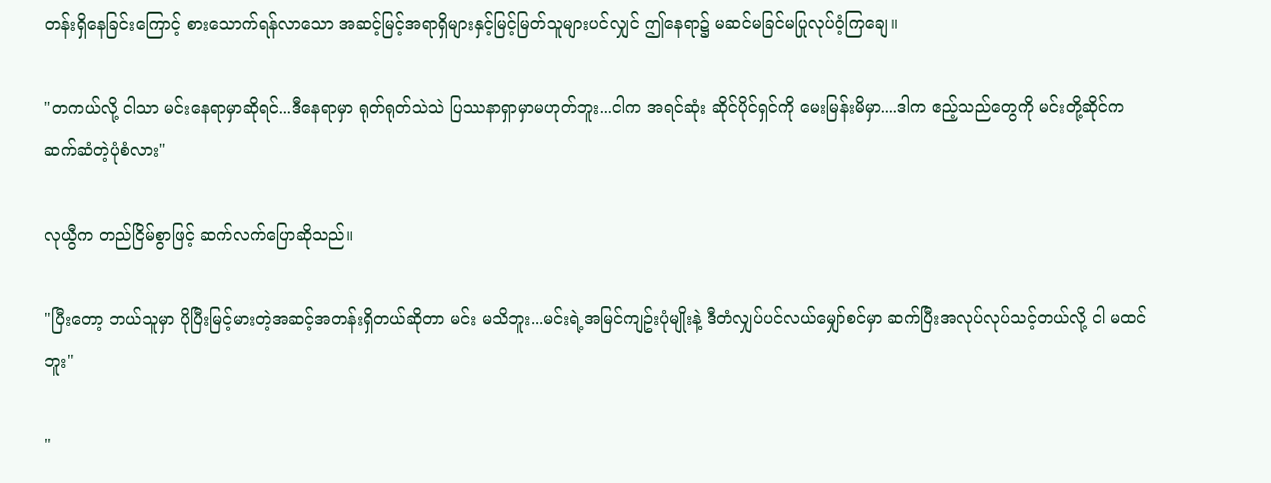တန်းရှိနေခြင်းကြောင့် စားသောက်ရန်လာသော အဆင့်မြင့်အရာရှိများနှင့်မြင့်မြတ်သူများပင်လျှင် ဤနေရာ၌ မဆင်မခြင်မပြုလုပ်ဝံ့ကြချေ။

"တကယ်လို့ ငါသာ မင်းနေရာမှာဆိုရင်...ဒီနေရာမှာ ရုတ်ရုတ်သဲသဲ ပြဿနာရှာမှာမဟုတ်ဘူး...ငါက အရင်ဆုံး ဆိုင်ပိုင်ရှင်ကို မေးမြန်းမိမှာ....ဒါက ဧည့်သည်တွေကို မင်းတို့ဆိုင်က ဆက်ဆံတဲ့ပုံစံလား"

လုယွီက တည်ငြိမ်စွာဖြင့် ဆက်လက်ပြောဆိုသည်။

"ပြီးတော့ ဘယ်သူမှာ ပိုပြီးမြင့်မားတဲ့အဆင့်အတန်းရှိတယ်ဆိုတာ မင်း မသိဘူး...မင်းရဲ့အမြင်ကျဥ်းပုံမျိုးနဲ့ ဒီတံလျှပ်ပင်လယ်မျှော်စင်မှာ ဆက်ပြီးအလုပ်လုပ်သင့်တယ်လို့ ငါ မထင်ဘူး"

"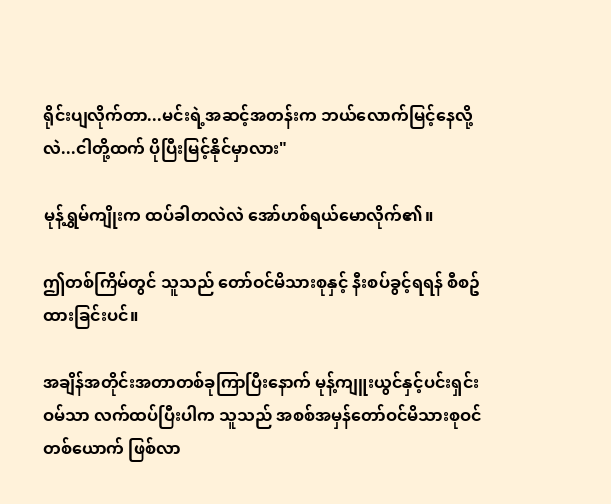ရိုင်းပျလိုက်တာ...မင်းရဲ့အဆင့်အတန်းက ဘယ်လောက်မြင့်နေလို့လဲ...ငါတို့ထက် ပိုပြီးမြင့်နိုင်မှာလား"

မုန့်ရွှမ်ကျိုးက ထပ်ခါတလဲလဲ အော်ဟစ်ရယ်မောလိုက်၏။

ဤတစ်ကြိမ်တွင် သူသည် တော်ဝင်မိသားစုနှင့် နီးစပ်ခွင့်ရရန် စီစဥ်ထားခြင်းပင်။

အချိန်အတိုင်းအတာတစ်ခုကြာပြီးနောက် မုန့်ကျူးယွင်နှင့်ပင်းရှင်းဝမ်သာ လက်ထပ်ပြီးပါက သူသည် အစစ်အမှန်တော်ဝင်မိသားစုဝင်တစ်ယောက် ဖြစ်လာ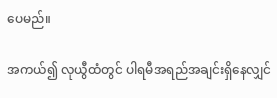ပေမည်။

အကယ်၍ လုယွီထံတွင် ပါရမီအရည်အချင်းရှိနေလျှင်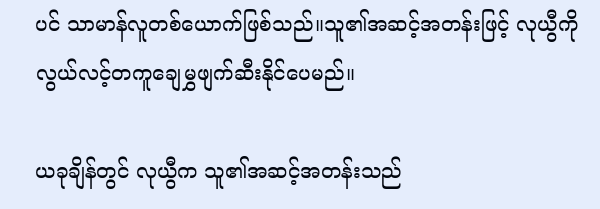ပင် သာမာန်လူတစ်ယောက်ဖြစ်သည်။သူ၏အဆင့်အတန်းဖြင့် လုယွီကို လွယ်လင့်တကူချေမွှဖျက်ဆီးနိုင်ပေမည်။

ယခုချိန်တွင် လုယွီက သူ၏အဆင့်အတန်းသည်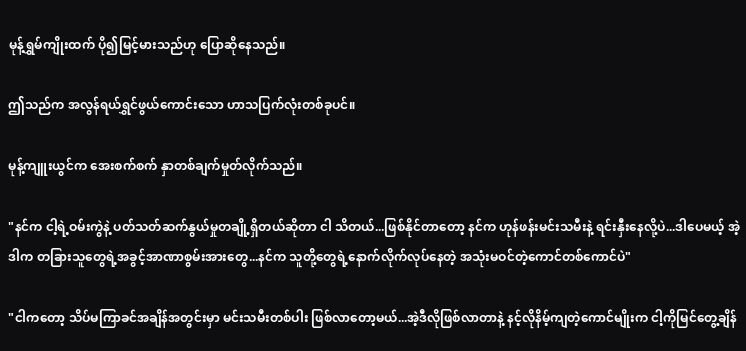မုန့်ရွှမ်ကျိုးထက် ပို၍မြင့်မားသည်ဟု ပြောဆိုနေသည်။

ဤသည်က အလွန်ရယ်ရွှင်ဖွယ်ကောင်းသော ဟာသပြက်လုံးတစ်ခုပင်။

မုန့်ကျူးယွင်က အေးစက်စက် နှာတစ်ချက်မှုတ်လိုက်သည်။

"နင်က ငါ့ရဲ့ဝမ်းကွဲနဲ့ ပတ်သတ်ဆက်နွယ်မှုတချို့ရှိတယ်ဆိုတာ ငါ သိတယ်...ဖြစ်နိုင်တာတော့ နင်က ဟုန်ဖန်းမင်းသမီးနဲ့ ရင်းနှီးနေလို့ပဲ...ဒါပေမယ့် အဲ့ဒါက တခြားသူတွေရဲ့အခွင့်အာဏာစွမ်းအားတွေ...နင်က သူတို့တွေရဲ့နောက်လိုက်လုပ်နေတဲ့ အသုံးမဝင်တဲ့ကောင်တစ်ကောင်ပဲ"

"ငါကတော့ သိပ်မကြာခင်အချိန်အတွင်းမှာ မင်းသမီးတစ်ပါး ဖြစ်လာတော့မယ်...အဲ့ဒီလိုဖြစ်လာတာနဲ့ နင့်လိုနိမ့်ကျတဲ့ကောင်မျိုးက ငါ့ကိုမြင်တွေ့ချိန်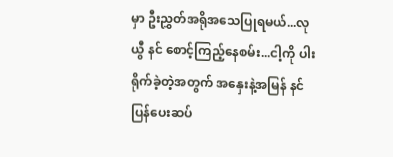မှာ ဦးညွှတ်အရိုအသေပြုရမယ်...လုယွီ နင် စောင့်ကြည့်နေစမ်း...ငါ့ကို ပါးရိုက်ခဲ့တဲ့အတွက် အနှေးနဲ့အမြန် နင် ပြန်ပေးဆပ်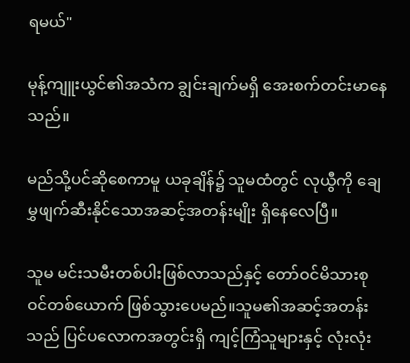ရမယ်"

မုန့်ကျူးယွင်၏အသံက ချွင်းချက်မရှိ အေးစက်တင်းမာနေသည်။

မည်သို့ပင်ဆိုစေကာမူ ယခုချိန်၌ သူမထံတွင် လုယွီကို ချေမွှဖျက်ဆီးနိုင်သောအဆင့်အတန်းမျိုး ရှိနေလေပြီ။

သူမ မင်းသမီးတစ်ပါးဖြစ်လာသည်နှင့် တော်ဝင်မိသားစုဝင်တစ်ယောက် ဖြစ်သွားပေမည်။သူမ၏အဆင့်အတန်းသည် ပြင်ပလောကအတွင်းရှိ ကျင့်ကြံသူများနှင့် လုံးလုံး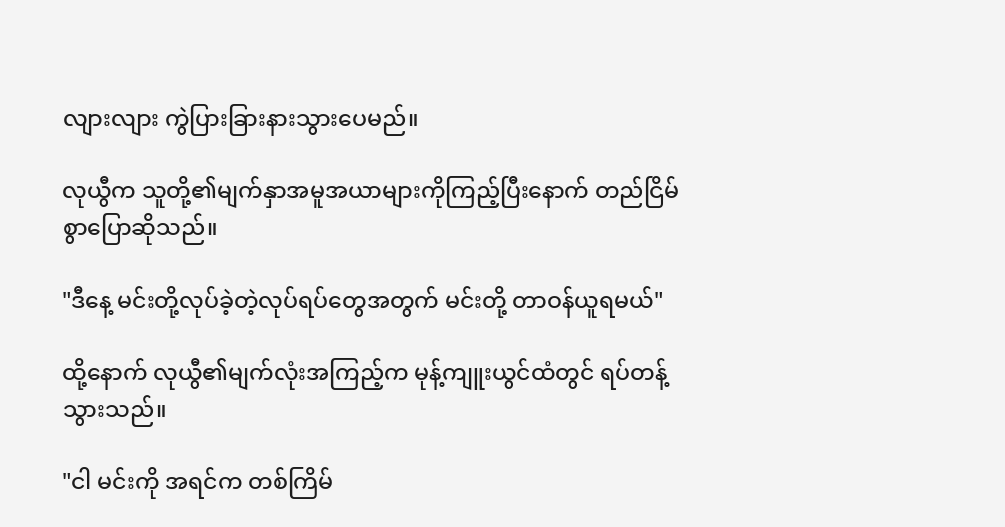လျားလျား ကွဲပြားခြားနားသွားပေမည်။

လုယွီက သူတို့၏မျက်နှာအမူအယာများကိုကြည့်ပြီးနောက် တည်ငြိမ်စွာပြောဆိုသည်။

"ဒီနေ့ မင်းတို့လုပ်ခဲ့တဲ့လုပ်ရပ်တွေအတွက် မင်းတို့ တာဝန်ယူရမယ်"

ထို့နောက် လုယွီ၏မျက်လုံးအကြည့်က မုန့်ကျူးယွင်ထံတွင် ရပ်တန့်သွားသည်။

"ငါ မင်းကို အရင်က တစ်ကြိမ်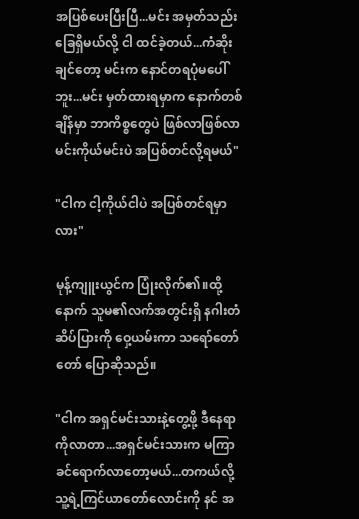အပြစ်ပေးပြီးပြီ...မင်း အမှတ်သည်းခြေရှိမယ်လို့ ငါ ထင်ခဲ့တယ်...ကံဆိုးချင်တော့ မင်းက နောင်တရပုံမပေါ်ဘူး...မင်း မှတ်ထားရမှာက နောက်တစ်ချိန်မှာ ဘာကိစ္စတွေပဲ ဖြစ်လာဖြစ်လာ မင်းကိုယ်မင်းပဲ အပြစ်တင်လို့ရမယ်"

"ငါက ငါ့ကိုယ်ငါပဲ အပြစ်တင်ရမှာလား"

မုန့်ကျူးယွင်က ပြုံးလိုက်၏။ထို့နောက် သူမ၏လက်အတွင်းရှိ နဂါးတံဆိပ်ပြားကို ဝှေ့ယမ်းကာ သရော်တော်တော် ပြောဆိုသည်။

"ငါက အရှင်မင်းသားနဲ့တွေ့ဖို့ ဒီနေရာကိုလာတာ...အရှင်မင်းသားက မကြာခင်ရောက်လာတော့မယ်...တကယ်လို့ သူ့ရဲ့ကြင်ယာတော်လောင်းကို နင် အ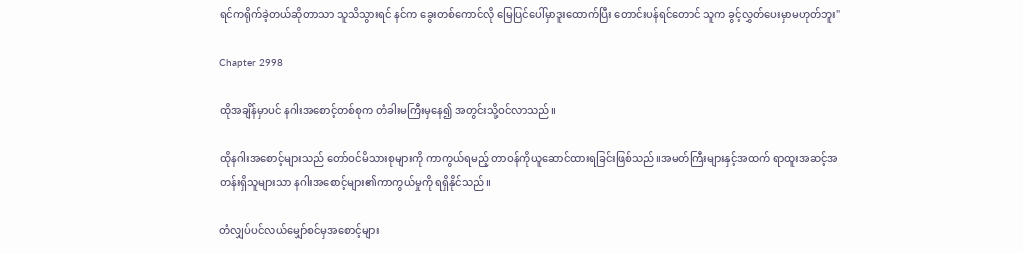ရင်ကရိုက်ခဲ့တယ်ဆိုတာသာ သူသိသွားရင် နင်က ခွေးတစ်ကောင်လို မြေပြင်ပေါ်မှာဒူးထောက်ပြီး တောင်းပန်ရင်တောင် သူက ခွင့်လွှတ်ပေးမှာမဟုတ်ဘူး"

Chapter 2998

ထိုအချိန်မှာပင် နဂါးအစောင့်တစ်စုက တံခါးမကြီးမှနေ၍ အတွင်းသို့ဝင်လာသည်။

ထိုနဂါးအစောင့်များသည် တော်ဝင်မိသားစုများကို ကာကွယ်ရမည့် တာဝန်ကိုယူဆောင်ထားရခြင်းဖြစ်သည်။အမတ်ကြီးများနှင့်အထက် ရာထူးအဆင့်အတန်းရှိသူများသာ နဂါးအစောင့်များ၏ကာကွယ်မှုကို ရရှိနိုင်သည်။

တံလျှပ်ပင်လယ်မျှော်စင်မှအစောင့်များ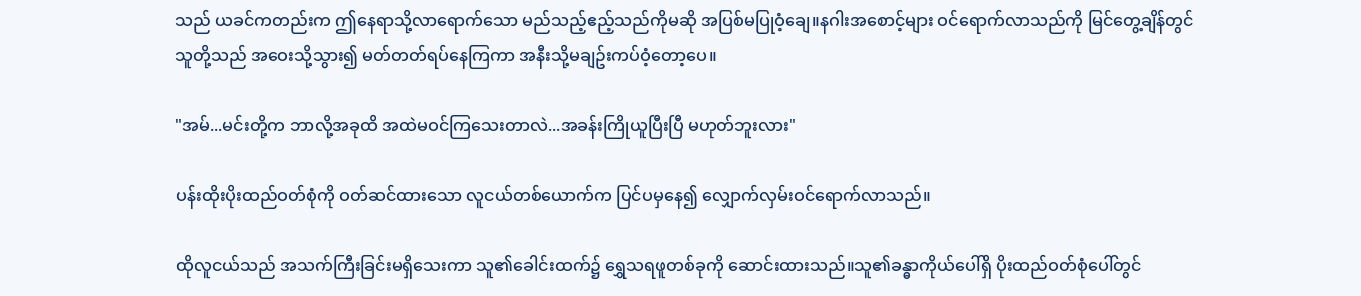သည် ယခင်ကတည်းက ဤနေရာသို့လာရောက်သော မည်သည့်ဧည့်သည်ကိုမဆို အပြစ်မပြုဝံ့ချေ။နဂါးအစောင့်များ ဝင်ရောက်လာသည်ကို မြင်တွေ့ချိန်တွင် သူတို့သည် အဝေးသို့သွား၍ မတ်တတ်ရပ်နေကြကာ အနီးသို့မချဥ်းကပ်ဝံ့တော့ပေ။

"အမ်...မင်းတို့က ဘာလို့အခုထိ အထဲမဝင်ကြသေးတာလဲ...အခန်းကြိုယူပြီးပြီ မဟုတ်ဘူးလား"

ပန်းထိုးပိုးထည်ဝတ်စုံကို ဝတ်ဆင်ထားသော လူငယ်တစ်ယောက်က ပြင်ပမှနေ၍ လျှောက်လှမ်းဝင်ရောက်လာသည်။

ထိုလူငယ်သည် အသက်ကြီးခြင်းမရှိသေးကာ သူ၏ခေါင်းထက်၌ ရွှေသရဖူတစ်ခုကို ဆောင်းထားသည်။သူ၏ခန္ဓာကိုယ်ပေါ်ရှိ ပိုးထည်ဝတ်စုံပေါ်တွင်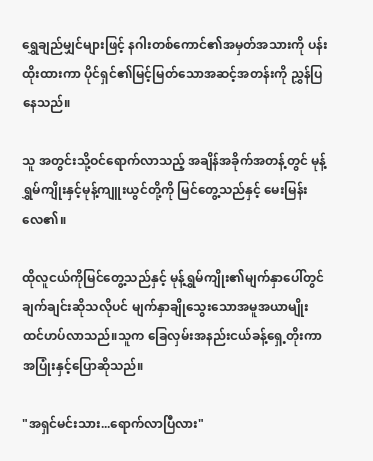ရွှေချည်မျှင်များဖြင့် နဂါးတစ်ကောင်၏အမှတ်အသားကို ပန်းထိုးထားကာ ပိုင်ရှင်၏မြင့်မြတ်သောအဆင့်အတန်းကို ညွှန်ပြနေသည်။

သူ အတွင်းသို့ဝင်ရောက်လာသည့် အချိန်အခိုက်အတန့်တွင် မုန့်ရွှမ်ကျိုးနှင့်မုန့်ကျူးယွင်တို့ကို မြင်တွေ့သည်နှင့် မေးမြန်းလေ၏။

ထိုလူငယ်ကိုမြင်တွေ့သည်နှင့် မုန့်ရွှမ်ကျိုး၏မျက်နှာပေါ်တွင် ချက်ချင်းဆိုသလိုပင် မျက်နှာချိုသွေးသောအမူအယာမျိုး ထင်ဟပ်လာသည်။သူက ခြေလှမ်းအနည်းငယ်ခန့်ရှေ့တိုးကာ အပြုံးနှင့်ပြောဆိုသည်။

"အရှင်မင်းသား...ရောက်လာပြီလား"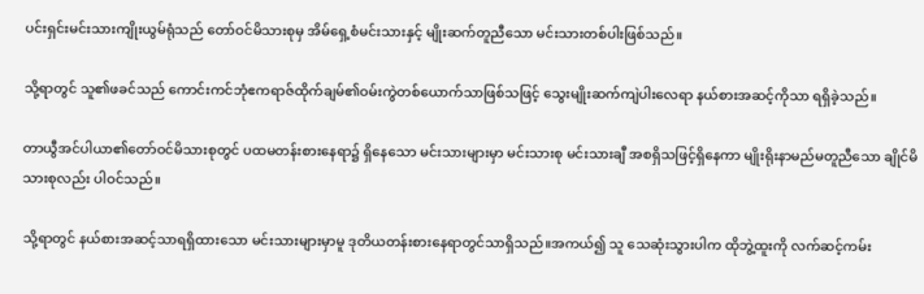ပင်းရှင်းမင်းသားကျိုးယွမ်ရုံသည် တော်ဝင်မိသားစုမှ အိမ်ရှေ့စံမင်းသားနှင့် မျိုးဆက်တူညီသော မင်းသားတစ်ပါးဖြစ်သည်။

သို့ရာတွင် သူ၏ဖခင်သည် ကောင်းကင်ဘုံဧကရာဇ်ထိုက်ချမ်၏ဝမ်းကွဲတစ်ယောက်သာဖြစ်သဖြင့် သွေးမျိုးဆက်ကျဲပါးလေရာ နယ်စားအဆင့်ကိုသာ ရရှိခဲ့သည်။

တာယွီအင်ပါယာ၏တော်ဝင်မိသားစုတွင် ပထမတန်းစားနေရာ၌ ရှိနေသော မင်းသားများမှာ မင်းသားစု မင်းသားချီ အစရှိသဖြင့်ရှိနေကာ မျိုးရိုးနာမည်မတူညီသော ချိုင်မိသားစုလည်း ပါဝင်သည်။

သို့ရာတွင် နယ်စားအဆင့်သာရရှိထားသော မင်းသားများမှာမူ ဒုတိယတန်းစားနေရာတွင်သာရှိသည်။အကယ်၍ သူ သေဆုံးသွားပါက ထိုဘွဲ့ထူးကို လက်ဆင့်ကမ်း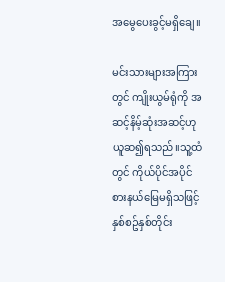အမွေပေးခွင့်မရှိချေ။

မင်းသားများအကြားတွင် ကျိုးယွမ်ရုံကို အဆင့်နိမ့်ဆုံးအဆင့်ဟု ယူဆ၍ရသည်။သူ့ထံတွင် ကိုယ်ပိုင်အပိုင်စားနယ်မြေမရှိသဖြင့် နှစ်စဥ်နှစ်တိုင်း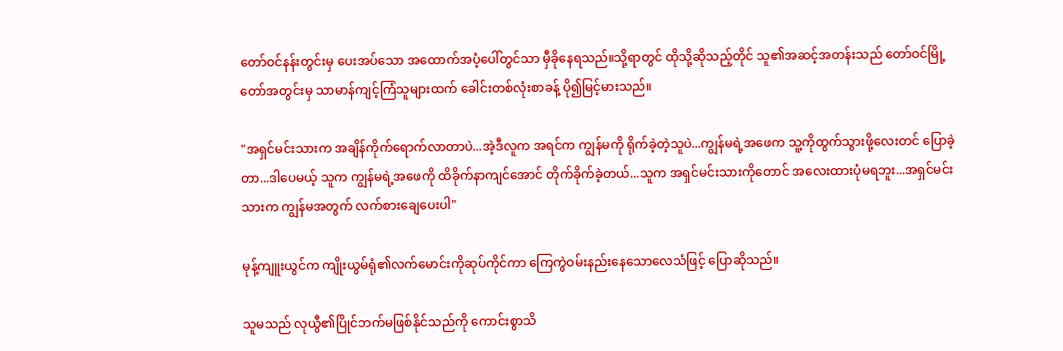တော်ဝင်နန်းတွင်းမှ ပေးအပ်သော အထောက်အပံ့ပေါ်တွင်သာ မှီခိုနေရသည်။သို့ရာတွင် ထိုသို့ဆိုသည့်တိုင် သူ၏အဆင့်အတန်းသည် တော်ဝင်မြို့တော်အတွင်းမှ သာမာန်ကျင့်ကြံသူများထက် ခေါင်းတစ်လုံးစာခန့် ပို၍မြင့်မားသည်။

"အရှင်မင်းသားက အချိန်ကိုက်ရောက်လာတာပဲ...အဲ့ဒီလူက အရင်က ကျွန်မကို ရိုက်ခဲ့တဲ့သူပဲ...ကျွန်မရဲ့အဖေက သူ့ကိုထွက်သွားဖို့လေးတင် ပြောခဲ့တာ...ဒါပေမယ့် သူက ကျွန်မရဲ့အဖေကို ထိခိုက်နာကျင်အောင် တိုက်ခိုက်ခဲ့တယ်...သူက အရှင်မင်းသားကိုတောင် အလေးထားပုံမရဘူး...အရှင်မင်းသားက ကျွန်မအတွက် လက်စားချေပေးပါ"

မုန့်ကျူးယွင်က ကျိုးယွမ်ရုံ၏လက်မောင်းကိုဆုပ်ကိုင်ကာ ကြေကွဲဝမ်းနည်းနေသောလေသံဖြင့် ပြောဆိုသည်။

သူမသည် လုယွီ၏ပြိုင်ဘက်မဖြစ်နိုင်သည်ကို ကောင်းစွာသိ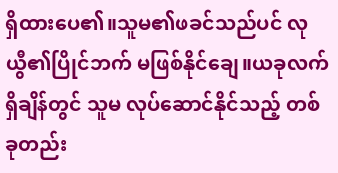ရှိထားပေ၏။သူမ၏ဖခင်သည်ပင် လုယွီ၏ပြိုင်ဘက် မဖြစ်နိုင်ချေ။ယခုလက်ရှိချိန်တွင် သူမ လုပ်ဆောင်နိုင်သည့် တစ်ခုတည်း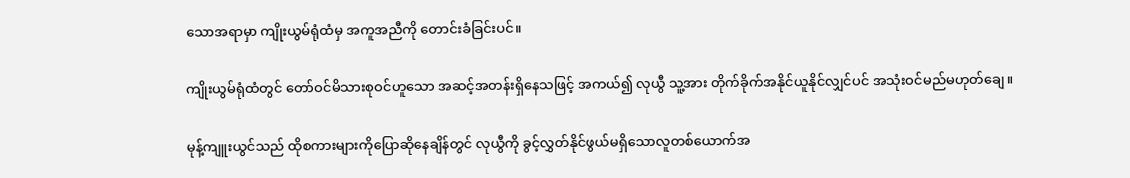သောအရာမှာ ကျိုးယွမ်ရုံထံမှ အကူအညီကို တောင်းခံခြင်းပင်။

ကျိုးယွမ်ရုံထံတွင် တော်ဝင်မိသားစုဝင်ဟူသော အဆင့်အတန်းရှိနေသဖြင့် အကယ်၍ လုယွီ သူ့အား တိုက်ခိုက်အနိုင်ယူနိုင်လျှင်ပင် အသုံးဝင်မည်မဟုတ်ချေ။

မုန့်ကျူးယွင်သည် ထိုစကားများကိုပြောဆိုနေချိန်တွင် လုယွီကို ခွင့်လွှတ်နိုင်ဖွယ်မရှိသောလူတစ်ယောက်အ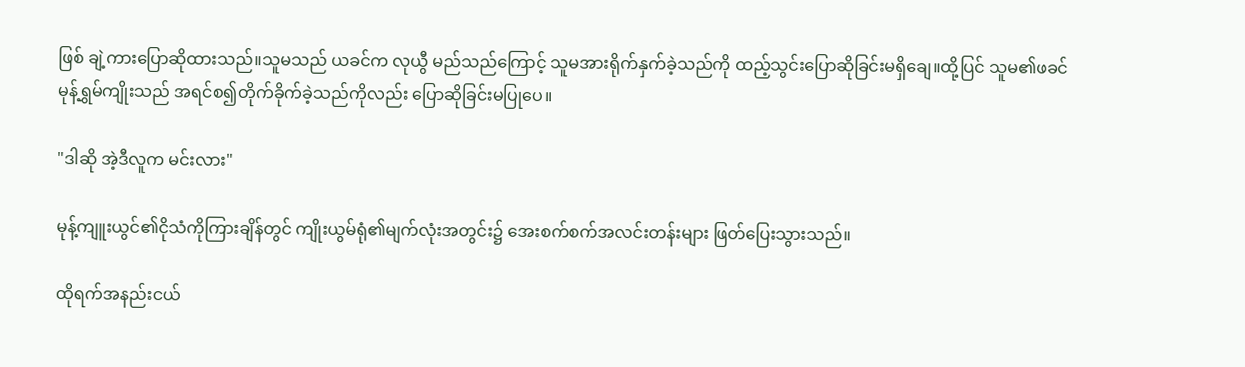ဖြစ် ချဲ့ကားပြောဆိုထားသည်။သူမသည် ယခင်က လုယွီ မည်သည်ကြောင့် သူမအားရိုက်နှက်ခဲ့သည်ကို ထည့်သွင်းပြောဆိုခြင်းမရှိချေ။ထို့ပြင် သူမ၏ဖခင် မုန့်ရွှမ်ကျိုးသည် အရင်စ၍တိုက်ခိုက်ခဲ့သည်ကိုလည်း ပြောဆိုခြင်းမပြုပေ။

"ဒါဆို အဲ့ဒီလူက မင်းလား"

မုန့်ကျူးယွင်၏ငိုသံကိုကြားချိန်တွင် ကျိုးယွမ်ရုံ၏မျက်လုံးအတွင်း၌ အေးစက်စက်အလင်းတန်းများ ဖြတ်ပြေးသွားသည်။

ထိုရက်အနည်းငယ်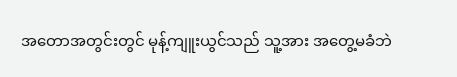အတောအတွင်းတွင် မုန့်ကျူးယွင်သည် သူ့အား အတွေ့မခံဘဲ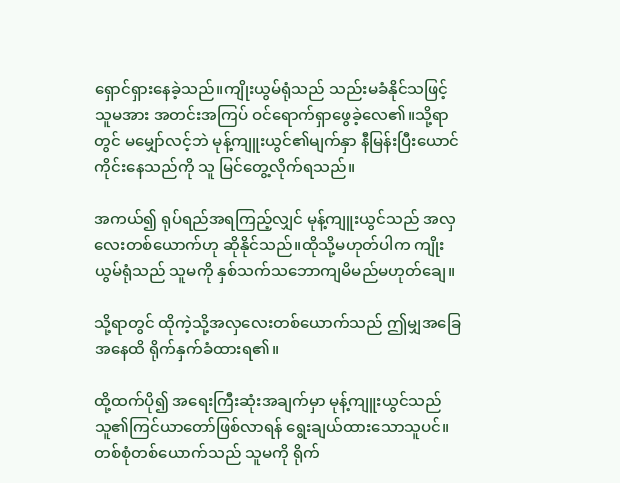ရှောင်ရှားနေခဲ့သည်။ကျိုးယွမ်ရုံသည် သည်းမခံနိုင်သဖြင့် သူမအား အတင်းအကြပ် ဝင်ရောက်ရှာဖွေခဲ့လေ၏။သို့ရာတွင် မမျှော်လင့်ဘဲ မုန့်ကျူးယွင်၏မျက်နှာ နီမြန်းပြီးယောင်ကိုင်းနေသည်ကို သူ မြင်တွေ့လိုက်ရသည်။

အကယ်၍ ရုပ်ရည်အရကြည့်လျှင် မုန့်ကျူးယွင်သည် အလှလေးတစ်ယောက်ဟု ဆိုနိုင်သည်။ထိုသို့မဟုတ်ပါက ကျိုးယွမ်ရုံသည် သူမကို နှစ်သက်သဘောကျမိမည်မဟုတ်ချေ။

သို့ရာတွင် ထိုကဲ့သို့အလှလေးတစ်ယောက်သည် ဤမျှအခြေအနေထိ ရိုက်နှက်ခံထားရ၏။

ထို့ထက်ပို၍ အရေးကြီးဆုံးအချက်မှာ မုန့်ကျူးယွင်သည် သူ၏ကြင်ယာတော်ဖြစ်လာရန် ရွေးချယ်ထားသောသူပင်။တစ်စုံတစ်ယောက်သည် သူမကို ရိုက်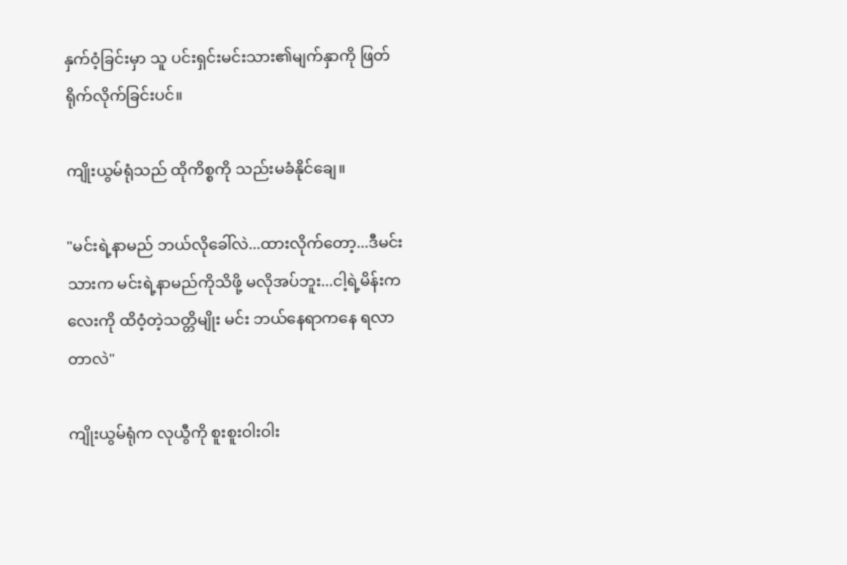နှက်ဝံ့ခြင်းမှာ သူ ပင်းရှင်းမင်းသား၏မျက်နှာကို ဖြတ်ရိုက်လိုက်ခြင်းပင်။

ကျိုးယွမ်ရုံသည် ထိုကိစ္စကို သည်းမခံနိုင်ချေ။

"မင်းရဲ့နာမည် ဘယ်လိုခေါ်လဲ...ထားလိုက်တော့...ဒီမင်းသားက မင်းရဲ့နာမည်ကိုသိဖို့ မလိုအပ်ဘူး...ငါ့ရဲ့မိန်းကလေးကို ထိဝံ့တဲ့သတ္တိမျိုး မင်း ဘယ်နေရာကနေ ရလာတာလဲ"

ကျိုးယွမ်ရုံက လုယွီကို စူးစူးဝါးဝါး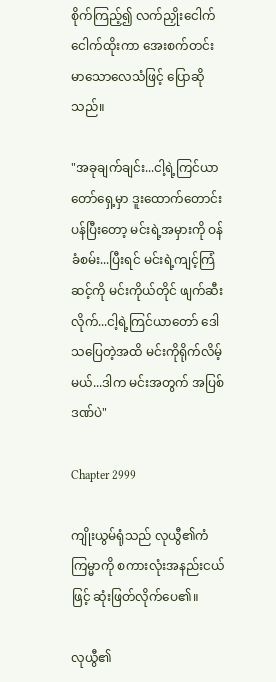စိုက်ကြည့်၍ လက်ညှိုးငေါက်ငေါက်ထိုးကာ အေးစက်တင်းမာသောလေသံဖြင့် ပြောဆိုသည်။

"အခုချက်ချင်း...ငါ့ရဲ့ကြင်ယာတော်ရှေ့မှာ ဒူးထောက်တောင်းပန်ပြီးတော့ မင်းရဲ့အမှားကို ဝန်ခံစမ်း...ပြီးရင် မင်းရဲ့ကျင့်ကြံဆင့်ကို မင်းကိုယ်တိုင် ဖျက်ဆီးလိုက်...ငါ့ရဲ့ကြင်ယာတော် ဒေါသပြေတဲ့အထိ မင်းကိုရိုက်လိမ့်မယ်...ဒါက မင်းအတွက် အပြစ်ဒဏ်ပဲ"

Chapter 2999

ကျိုးယွမ်ရုံသည် လုယွီ၏ကံကြမ္မာကို စကားလုံးအနည်းငယ်ဖြင့် ဆုံးဖြတ်လိုက်ပေ၏။

လုယွီ၏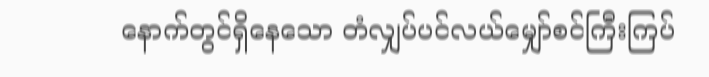နောက်တွင်ရှိနေသော တံလျှပ်ပင်လယ်မျှော်စင်ကြီးကြပ်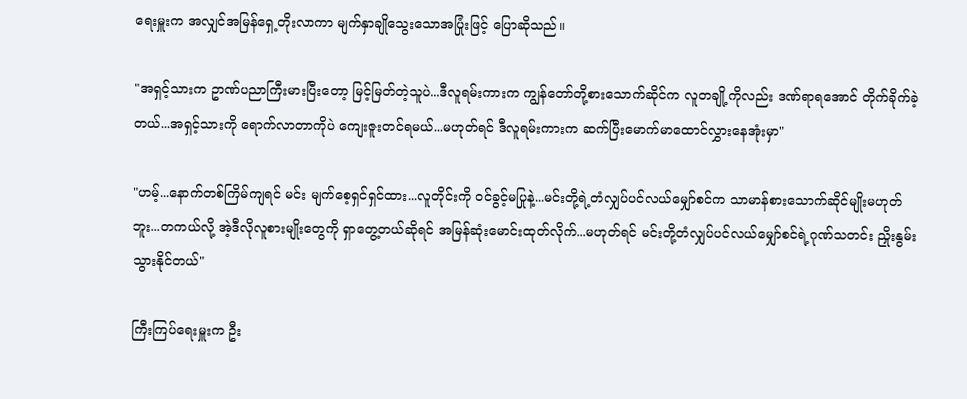ရေးမှူးက အလျှင်အမြန်ရှေ့တိုးလာကာ မျက်နှာချိုသွေးသောအပြုံးဖြင့် ပြောဆိုသည်။

"အရှင့်သားက ဥာဏ်ပညာကြီးမားပြီးတော့ မြင့်မြတ်တဲ့သူပဲ...ဒီလူရမ်းကားက ကျွန်တော်တို့စားသောက်ဆိုင်က လူတချို့ကိုလည်း ဒဏ်ရာရအောင် တိုက်ခိုက်ခဲ့တယ်...အရှင့်သားကို ရောက်လာတာကိုပဲ ကျေးဇူးတင်ရမယ်...မဟုတ်ရင် ဒီလူရမ်းကားက ဆက်ပြီးမောက်မာထောင်လွှားနေအုံးမှာ"

"ဟမ့်...နောက်တစ်ကြိမ်ကျရင် မင်း မျက်စေ့ရှင်ရှင်ထား...လူတိုင်းကို ဝင်ခွင့်မပြုနဲ့...မင်းတို့ရဲ့တံလျှပ်ပင်လယ်မျှော်စင်က သာမာန်စားသောက်ဆိုင်မျိုးမဟုတ်ဘူး...တကယ်လို့ အဲ့ဒီလိုလူစားမျိုးတွေကို ရှာတွေ့တယ်ဆိုရင် အမြန်ဆုံးမောင်းထုတ်လိုက်...မဟုတ်ရင် မင်းတို့တံလျှပ်ပင်လယ်မျှော်စင်ရဲ့ဂုဏ်သတင်း ညှိုးနွမ်းသွားနိုင်တယ်"

ကြီးကြပ်ရေးမှူးက ဦး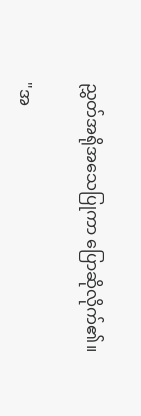ညွှတ်အရိုအသေပြုကာ ပြောဆိုလိုက်၏။

"အ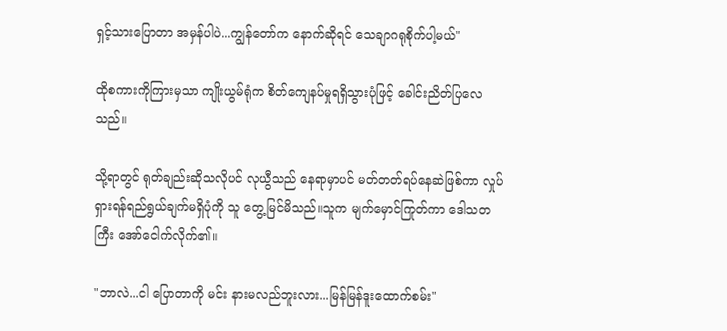ရှင့်သားပြောတာ အမှန်ပါပဲ...ကျွန်တော်က နောက်ဆိုရင် သေချာဂရုစိုက်ပါ့မယ်"

ထိုစကားကိုကြားမှသာ ကျိုးယွမ်ရုံက စိတ်ကျေနပ်မှုရရှိသွားပုံဖြင့် ခေါင်းညိတ်ပြလေသည်။

သို့ရာတွင် ရုတ်ချည်းဆိုသလိုပင် လုယွီသည် နေရာမှာပင် မတ်တတ်ရပ်နေဆဲဖြစ်ကာ လှုပ်ရှားရန်ရည်ရွယ်ချက်မရှိပုံကို သူ တွေ့မြင်မိသည်။သူက မျက်မှောင်ကြုတ်ကာ ဒေါသတကြီး အော်ငေါက်လိုက်၏။

"ဘာလဲ...ငါ ပြောတာကို မင်း နားမလည်ဘူးလား...မြန်မြန်ဒူးထောက်စမ်း"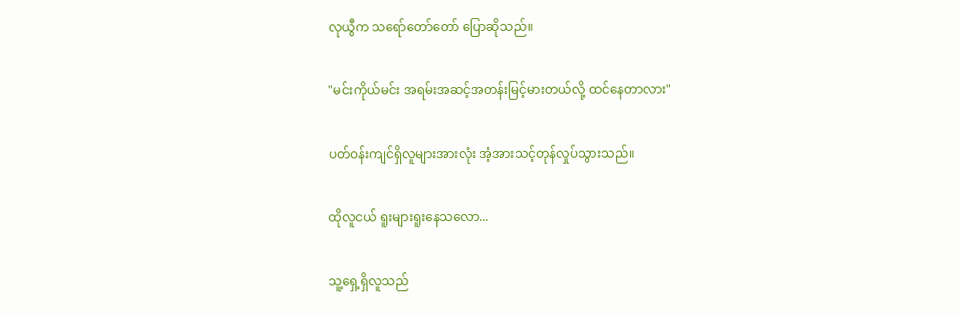လုယွီက သရော်တော်တော် ပြောဆိုသည်။

"မင်းကိုယ်မင်း အရမ်းအဆင့်အတန်းမြင့်မားတယ်လို့ ထင်နေတာလား"

ပတ်ဝန်းကျင်ရှိလူများအားလုံး အံ့အားသင့်တုန်လှုပ်သွားသည်။

ထိုလူငယ် ရူးများရူးနေသလော...

သူ့ရှေ့ရှိလူသည်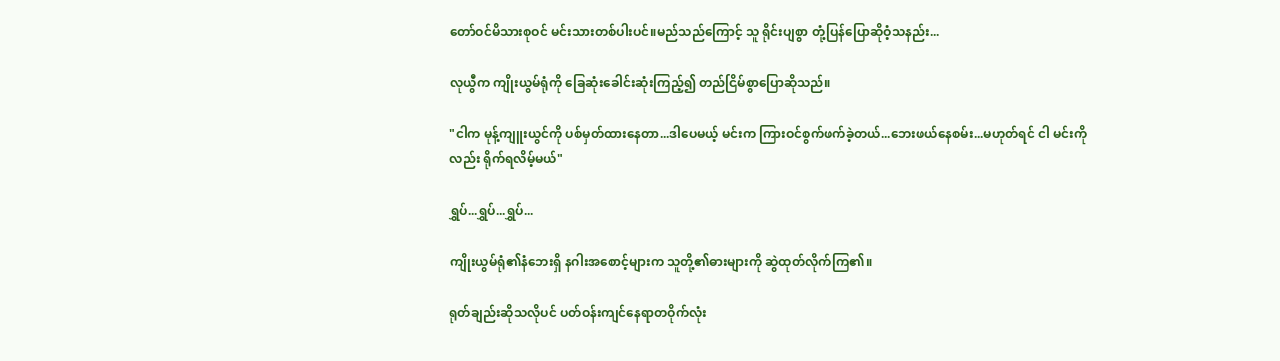တော်ဝင်မိသားစုဝင် မင်းသားတစ်ပါးပင်။မည်သည်ကြောင့် သူ ရိုင်းပျစွာ တုံ့ပြန်ပြောဆိုဝံ့သနည်း...

လုယွီက ကျိုးယွမ်ရုံကို ခြေဆုံးခေါင်းဆုံးကြည့်၍ တည်ငြိမ်စွာပြောဆိုသည်။

"ငါက မုန့်ကျူးယွင်ကို ပစ်မှတ်ထားနေတာ...ဒါပေမယ့် မင်းက ကြားဝင်စွက်ဖက်ခဲ့တယ်...ဘေးဖယ်နေစမ်း...မဟုတ်ရင် ငါ မင်းကိုလည်း ရိုက်ရလိမ့်မယ်"

ရွှပ်...ရွှပ်...ရွှပ်...

ကျိုးယွမ်ရုံ၏နံဘေးရှိ နဂါးအစောင့်များက သူတို့၏ဓားများကို ဆွဲထုတ်လိုက်ကြ၏။

ရုတ်ချည်းဆိုသလိုပင် ပတ်ဝန်းကျင်နေရာတဝိုက်လုံး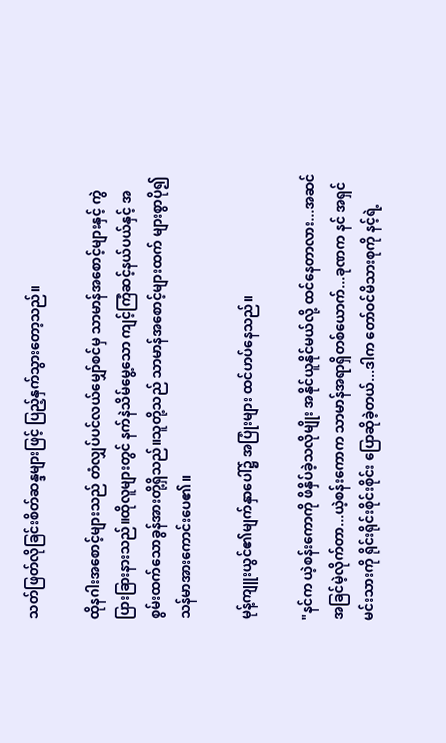သတ်ဖြတ်လိုခြင်းစိတ်ဆန္ဒများဖြင့် ပြည့်နှက်သွားတော့သည်။

ထိုနဂါးအစောင့်များသည် တံလျှပ်ပင်လယ်မျှော်စင်မှ သာမာန်အစောင့်များနှင့် ကွဲပြားခြားနားသည်။ထိုလူများတွင် နက်နဲသိမ်မွေ့သော ကျင့်ကြံဆင့်နယ်ပယ်နှင့် အစွမ်းထက်သောခွန်အားတို့ရှိသည်။သူတို့သည် သာမာန်အစောင့်များထက် များစွာပို၍ သန်မာအားကောင်းပေ၏။

မုန့်ကျူးယွင်၏မျက်နှာပေါ်၌ အပြုံးများ ထင်ဟပ်နေသည်။

"နင်က ယဲ့စန်းကောကို ဖိနှိပ်ခဲ့သလိုမျိုး အနိုင်ယူနိုင်မယ်လို့ ထင်နေတာလား...အဆင်အခြင်မဲ့လိုက်တာ...ယဲ့စန်းကောက သာမာန်အရာရှိတစ်ယောက်...ခုဏက နင် အရှင်မင်းသားကို ရိုင်းရိုင်းစိုင်းစိုင်း ပြောဆိုခဲ့တယ်...ဒါက တော်ဝင်မိသားစုကို နင့်ရဲ့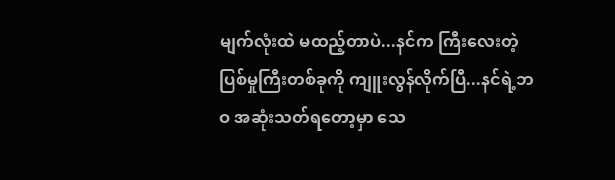မျက်လုံးထဲ မထည့်တာပဲ...နင်က ကြီးလေးတဲ့ပြစ်မှုကြီးတစ်ခုကို ကျူးလွန်လိုက်ပြီ...နင်ရဲ့ဘဝ အဆုံးသတ်ရတော့မှာ သေ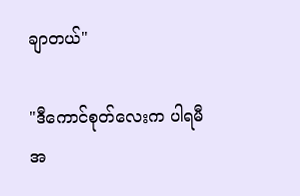ချာတယ်"

"ဒီကောင်စုတ်လေးက ပါရမီအ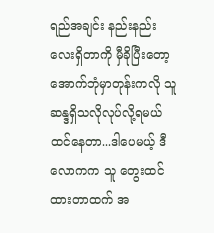ရည်အချင်း နည်းနည်းလေးရှိတာကို မှီခိုပြီးတော့ အောက်ဘုံမှာတုန်းကလို သူ ဆန္ဒရှိသလိုလုပ်လို့ရမယ်ထင်နေတာ...ဒါပေမယ့် ဒီလောကက သူ တွေးထင်ထားတာထက် အ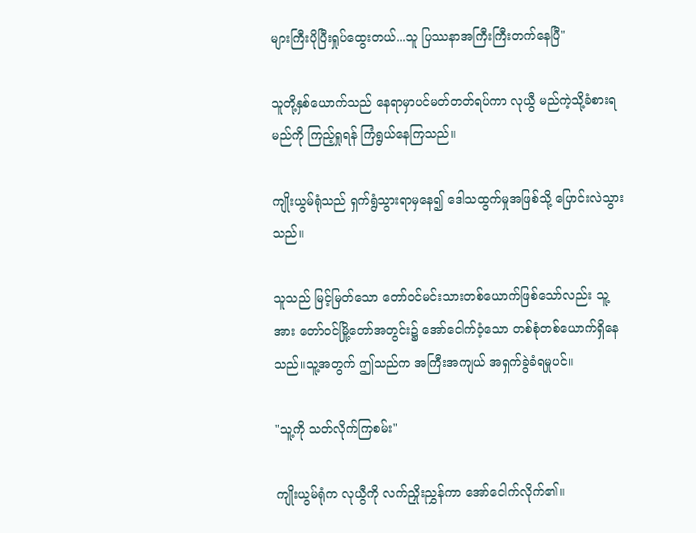များကြီးပိုပြီးရှုပ်ထွေးတယ်...သူ ပြဿနာအကြီးကြီးတက်နေပြီ"

သူတို့နှစ်ယောက်သည် နေရာမှာပင်မတ်တတ်ရပ်ကာ လုယွီ မည်ကဲ့သို့ခံစားရမည်ကို ကြည့်ရှုရန် ကြံရွယ်နေကြသည်။

ကျိုးယွမ်ရုံသည် ရှက်ရွံသွားရာမှနေ၍ ဒေါသထွက်မှုအဖြစ်သို့ ပြောင်းလဲသွားသည်။

သူသည် မြင့်မြတ်သော တော်ဝင်မင်းသားတစ်ယောက်ဖြစ်သော်လည်း သူ့အား တော်ဝင်မြို့တော်အတွင်း၌ အော်ငေါက်ဝံ့သော တစ်စုံတစ်ယောက်ရှိနေသည်။သူ့အတွက် ဤသည်က အကြီးအကျယ် အရှက်ခွဲခံရမှုပင်။

"သူ့ကို သတ်လိုက်ကြစမ်း"

ကျိုးယွမ်ရုံက လုယွီကို လက်ညှိုးညွှန်ကာ အော်ငေါက်လိုက်၏။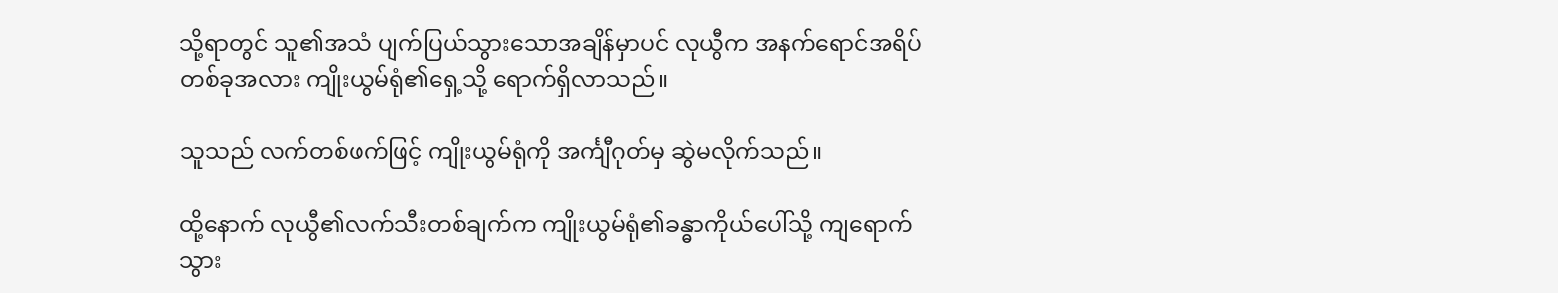သို့ရာတွင် သူ၏အသံ ပျက်ပြယ်သွားသောအချိန်မှာပင် လုယွီက အနက်ရောင်အရိပ်တစ်ခုအလား ကျိုးယွမ်ရုံ၏ရှေ့သို့ ရောက်ရှိလာသည်။

သူသည် လက်တစ်ဖက်ဖြင့် ကျိုးယွမ်ရုံကို အင်္ကျီဂုတ်မှ ဆွဲမလိုက်သည်။

ထို့နောက် လုယွီ၏လက်သီးတစ်ချက်က ကျိုးယွမ်ရုံ၏ခန္ဓာကိုယ်ပေါ်သို့ ကျရောက်သွား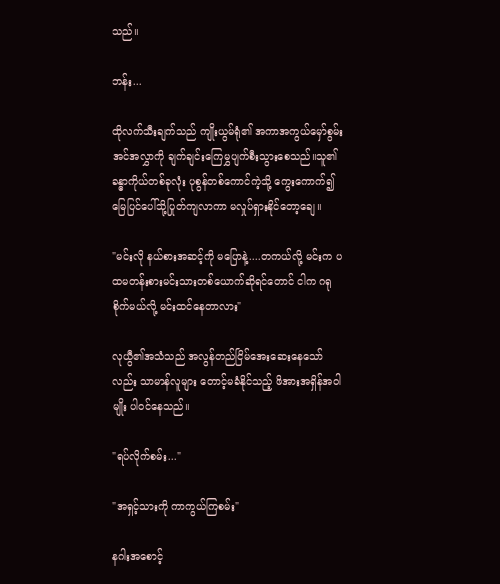သည်။

ဘန်း...

ထိုလက်သီးချက်သည် ကျိုးယွမ်ရုံ၏ အကာအကွယ်မှော်စွမ်းအင်အလွှာကို ချက်ချင်းကြေမွှပျက်စီးသွားစေသည်။သူ၏ခန္ဓာကိုယ်တစ်ခုလုံး ပုစွန်တစ်ကောင်ကဲ့သို့ ကွေးကောက်၍ မြေပြင်ပေါ်သို့ပြုတ်ကျလာကာ မလှုပ်ရှားနိုင်တော့ချေ။

"မင်းလို နယ်စားအဆင့်ကို မပြောနဲ့....တကယ်လို့ မင်းက ပထမတန်းစားမင်းသားတစ်ယောက်ဆိုရင်တောင် ငါက ဂရုစိုက်မယ်လို့ မင်းထင်နေတာလား"

လုယွီ၏အသံသည် အလွန်တည်ငြိမ်အေးဆေးနေသော်လည်း သာမာန်လူများ တောင့်မခံနိုင်သည့် ဖိအားအရှိန်အဝါမျိုး ပါဝင်နေသည်။

"ရပ်လိုက်စမ်း..."

"အရှင့်သားကို ကာကွယ်ကြစမ်း"

နဂါးအစောင့်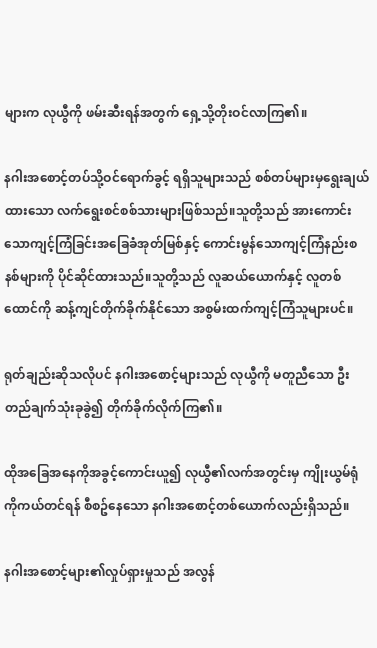များက လုယွီကို ဖမ်းဆီးရန်အတွက် ရှေ့သို့တိုးဝင်လာကြ၏။

နဂါးအစောင့်တပ်သို့ဝင်ရောက်ခွင့် ရရှိသူများသည် စစ်တပ်များမှရွေးချယ်ထားသော လက်ရွေးစင်စစ်သားများဖြစ်သည်။သူတို့သည် အားကောင်းသောကျင့်ကြံခြင်းအခြေခံအုတ်မြစ်နှင့် ကောင်းမွန်သောကျင့်ကြံနည်းစနစ်များကို ပိုင်ဆိုင်ထားသည်။သူတို့သည် လူဆယ်ယောက်နှင့် လူတစ်ထောင်ကို ဆန့်ကျင်တိုက်ခိုက်နိုင်သော အစွမ်းထက်ကျင့်ကြံသူများပင်။

ရုတ်ချည်းဆိုသလိုပင် နဂါးအစောင့်များသည် လုယွီကို မတူညီသော ဦးတည်ချက်သုံးခုခွဲ၍ တိုက်ခိုက်လိုက်ကြ၏။

ထိုအခြေအနေကိုအခွင့်ကောင်းယူ၍ လုယွီ၏လက်အတွင်းမှ ကျိုးယွမ်ရုံကိုကယ်တင်ရန် စီစဥ်နေသော နဂါးအစောင့်တစ်ယောက်လည်းရှိသည်။

နဂါးအစောင့်များ၏လှုပ်ရှားမှုသည် အလွန်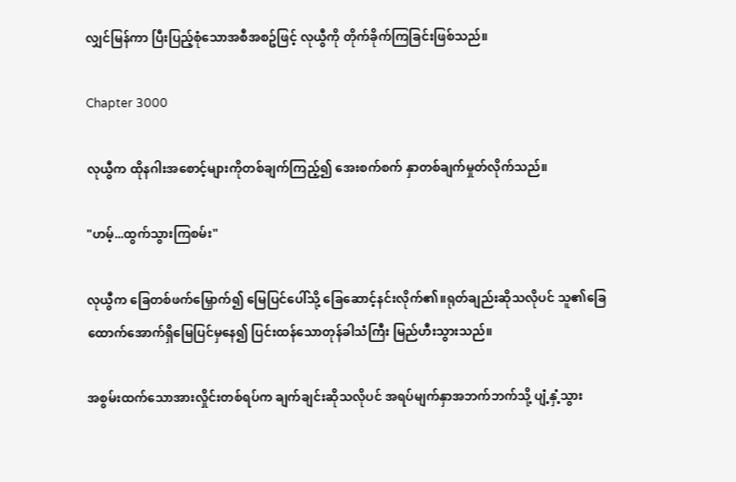လျှင်မြန်ကာ ပြီးပြည့်စုံသောအစီအစဥ်ဖြင့် လုယွီကို တိုက်ခိုက်ကြခြင်းဖြစ်သည်။

Chapter 3000

လုယွီက ထိုနဂါးအစောင့်များကိုတစ်ချက်ကြည့်၍ အေးစက်စက် နှာတစ်ချက်မှုတ်လိုက်သည်။

"ဟမ့်...ထွက်သွားကြစမ်း"

လုယွီက ခြေတစ်ဖက်မြှောက်၍ မြေပြင်ပေါ်သို့ ခြေဆောင့်နင်းလိုက်၏။ရုတ်ချည်းဆိုသလိုပင် သူ၏ခြေထောက်အောက်ရှိမြေပြင်မှနေ၍ ပြင်းထန်သောတုန်ခါသံကြီး မြည်ဟီးသွားသည်။

အစွမ်းထက်သောအားလှိုင်းတစ်ရပ်က ချက်ချင်းဆိုသလိုပင် အရပ်မျက်နှာအဘက်ဘက်သို့ ပျံ့နှံ့သွား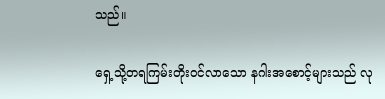သည်။

ရှေ့သို့တရကြမ်းတိုးဝင်လာသော နဂါးအစောင့်များသည် လု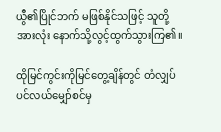ယွီ၏ပြိုင်ဘက် မဖြစ်နိုင်သဖြင့် သူတို့အားလုံး နောက်သို့လွင့်ထွက်သွားကြ၏။

ထိုမြင်ကွင်းကိုမြင်တွေ့ချိန်တွင် တံလျှပ်ပင်လယ်မျှော်စင်မှ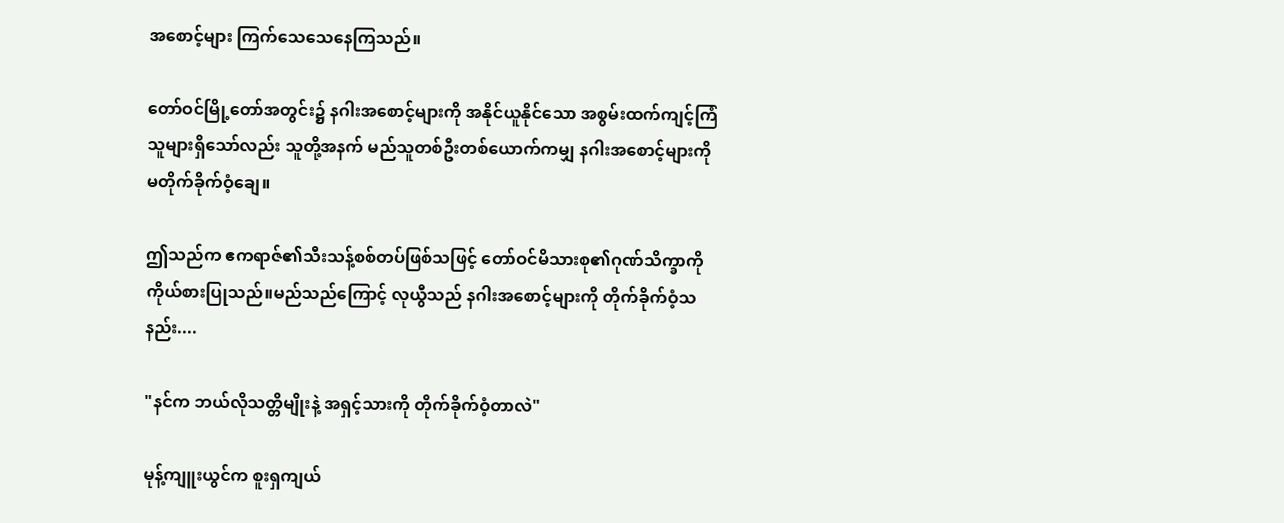အစောင့်များ ကြက်သေသေနေကြသည်။

တော်ဝင်မြို့တော်အတွင်း၌ နဂါးအစောင့်များကို အနိုင်ယူနိုင်သော အစွမ်းထက်ကျင့်ကြံသူများရှိသော်လည်း သူတို့အနက် မည်သူတစ်ဦးတစ်ယောက်ကမျှ နဂါးအစောင့်များကို မတိုက်ခိုက်ဝံ့ချေ။

ဤသည်က ဧကရာဇ်၏သီးသန့်စစ်တပ်ဖြစ်သဖြင့် တော်ဝင်မိသားစု၏ဂုဏ်သိက္ခာကို ကိုယ်စားပြုသည်။မည်သည်ကြောင့် လုယွီသည် နဂါးအစောင့်များကို တိုက်ခိုက်ဝံ့သနည်း....

"နင်က ဘယ်လိုသတ္တိမျိုးနဲ့ အရှင့်သားကို တိုက်ခိုက်ဝံ့တာလဲ"

မုန့်ကျူးယွင်က စူးရှကျယ်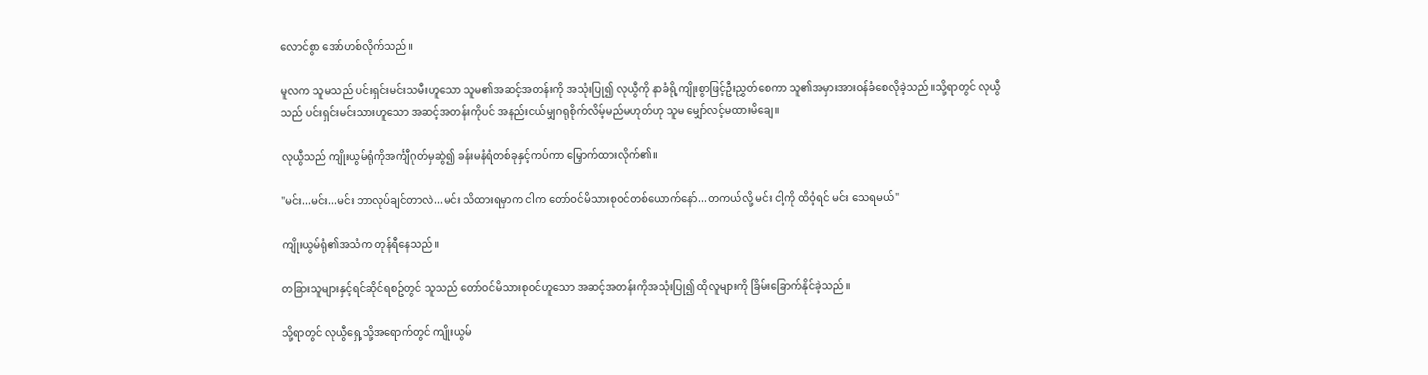လောင်စွာ အော်ဟစ်လိုက်သည်။

မူလက သူမသည် ပင်းရှင်းမင်းသမီးဟူသော သူမ၏အဆင့်အတန်းကို အသုံးပြု၍ လုယွီကို နာခံရို့ကျိုးစွာဖြင့်ဦးညွှတ်စေကာ သူ၏အမှားအားဝန်ခံစေလိုခဲ့သည်။သို့ရာတွင် လုယွီသည် ပင်းရှင်းမင်းသားဟူသော အဆင့်အတန်းကိုပင် အနည်းငယ်မျှဂရုစိုက်လိမ့်မည်မဟုတ်ဟု သူမ မျှော်လင့်မထားမိချေ။

လုယွီသည် ကျိုးယွမ်ရုံကိုအင်္ကျီဂုတ်မှဆွဲ၍ ခန်းမနံရံတစ်ခုနှင့်ကပ်ကာ မြှောက်ထားလိုက်၏။

"မင်း...မင်း...မင်း ဘာလုပ်ချင်တာလဲ...မင်း သိထားရမှာက ငါက တော်ဝင်မိသားစုဝင်တစ်ယောက်နော်...တကယ်လို့ မင်း ငါ့ကို ထိဝံ့ရင် မင်း သေရမယ်"

ကျိုးယွမ်ရုံ၏အသံက တုန်ရီနေသည်။

တခြားသူများနှင့်ရင်ဆိုင်ရစဥ်တွင် သူသည် တော်ဝင်မိသားစုဝင်ဟူသော အဆင့်အတန်းကိုအသုံးပြု၍ ထိုလူများကို ခြိမ်းခြောက်နိုင်ခဲ့သည်။

သို့ရာတွင် လုယွီရှေ့သို့အရောက်တွင် ကျိုးယွမ်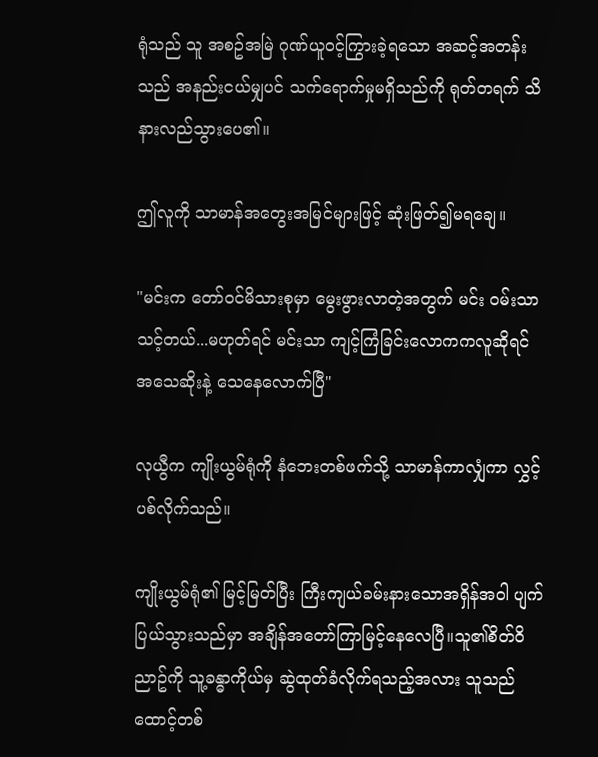ရုံသည် သူ အစဥ်အမြဲ ဂုဏ်ယူဝင့်ကြွားခဲ့ရသော အဆင့်အတန်းသည် အနည်းငယ်မျှပင် သက်ရောက်မှုမရှိသည်ကို ရုတ်တရက် သိနားလည်သွားပေ၏။

ဤလူကို သာမာန်အတွေးအမြင်များဖြင့် ဆုံးဖြတ်၍မရချေ။

"မင်းက တော်ဝင်မိသားစုမှာ မွေးဖွားလာတဲ့အတွက် မင်း ဝမ်းသာသင့်တယ်...မဟုတ်ရင် မင်းသာ ကျင့်ကြံခြင်းလောကကလူဆိုရင် အသေဆိုးနဲ့ သေနေလောက်ပြီ"

လုယွီက ကျိုးယွမ်ရုံကို နံဘေးတစ်ဖက်သို့ သာမာန်ကာလျှံကာ လွှင့်ပစ်လိုက်သည်။

ကျိုးယွမ်ရုံ၏ မြင့်မြတ်ပြီး ကြီးကျယ်ခမ်းနားသောအရှိန်အဝါ ပျက်ပြယ်သွားသည်မှာ အချိန်အတော်ကြာမြင့်နေလေပြီ။သူ၏စိတ်ဝိညာဥ်ကို သူ့ခန္ဓာကိုယ်မှ ဆွဲထုတ်ခံလိုက်ရသည့်အလား သူသည် ထောင့်တစ်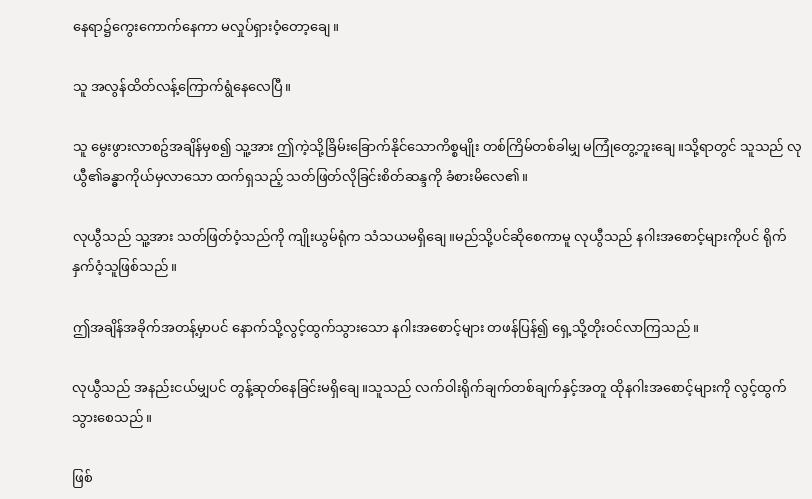နေရာ၌ကွေးကောက်နေကာ မလှုပ်ရှားဝံ့တော့ချေ။

သူ အလွန်ထိတ်လန့်ကြောက်ရွံနေလေပြီ။

သူ မွေးဖွားလာစဥ်အချိန်မှစ၍ သူ့အား ဤကဲ့သို့ခြိမ်းခြောက်နိုင်သောကိစ္စမျိုး တစ်ကြိမ်တစ်ခါမျှ မကြုံတွေ့ဘူးချေ။သို့ရာတွင် သူသည် လုယွီ၏ခန္ဓာကိုယ်မှလာသော ထက်ရှသည့် သတ်ဖြတ်လိုခြင်းစိတ်ဆန္ဒကို ခံစားမိလေ၏။

လုယွီသည် သူ့အား သတ်ဖြတ်ဝံ့သည်ကို ကျိုးယွမ်ရုံက သံသယမရှိချေ။မည်သို့ပင်ဆိုစေကာမူ လုယွီသည် နဂါးအစောင့်များကိုပင် ရိုက်နှက်ဝံ့သူဖြစ်သည်။

ဤအချိန်အခိုက်အတန့်မှာပင် နောက်သို့လွင့်ထွက်သွားသော နဂါးအစောင့်များ တဖန်ပြန်၍ ရှေ့သို့တိုးဝင်လာကြသည်။

လုယွီသည် အနည်းငယ်မျှပင် တွန့်ဆုတ်နေခြင်းမရှိချေ။သူသည် လက်ဝါးရိုက်ချက်တစ်ချက်နှင့်အတူ ထိုနဂါးအစောင့်များကို လွင့်ထွက်သွားစေသည်။

ဖြစ်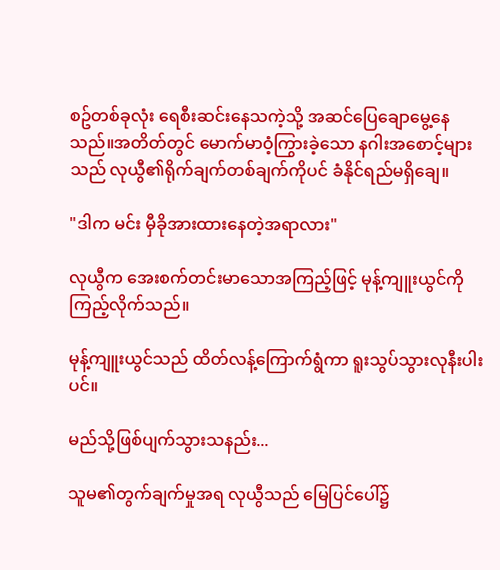စဥ်တစ်ခုလုံး ရေစီးဆင်းနေသကဲ့သို့ အဆင်ပြေချောမွေ့နေသည်။အတိတ်တွင် မောက်မာဝံ့ကြွားခဲ့သော နဂါးအစောင့်များသည် လုယွီ၏ရိုက်ချက်တစ်ချက်ကိုပင် ခံနိုင်ရည်မရှိချေ။

"ဒါက မင်း မှီခိုအားထားနေတဲ့အရာလား"

လုယွီက အေးစက်တင်းမာသောအကြည့်ဖြင့် မုန့်ကျူးယွင်ကို ကြည့်လိုက်သည်။

မုန့်ကျူးယွင်သည် ထိတ်လန့်ကြောက်ရွံကာ ရူးသွပ်သွားလုနီးပါးပင်။

မည်သို့ဖြစ်ပျက်သွားသနည်း...

သူမ၏တွက်ချက်မှုအရ လုယွီသည် မြေပြင်ပေါ်၌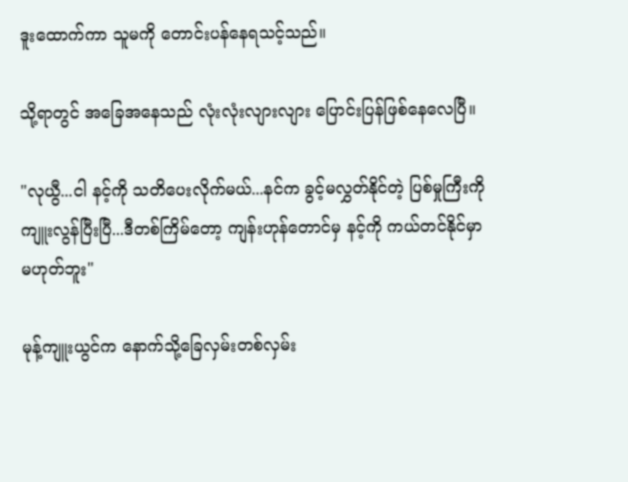ဒူးထောက်ကာ သူမကို တောင်းပန်နေရသင့်သည်။

သို့ရာတွင် အခြေအနေသည် လုံးလုံးလျားလျား ပြောင်းပြန်ဖြစ်နေလေပြီ။

"လုယွီ...ငါ နင့်ကို သတိပေးလိုက်မယ်...နင်က ခွင့်မလွှတ်နိုင်တဲ့ ပြစ်မှုကြီးကို ကျူးလွန်ပြီးပြီ...ဒီတစ်ကြိမ်တော့ ကျန်းဟုန်တောင်မှ နင့်ကို ကယ်တင်နိုင်မှာမဟုတ်ဘူး"

မုန့်ကျူးယွင်က နောက်သို့ခြေလှမ်းတစ်လှမ်း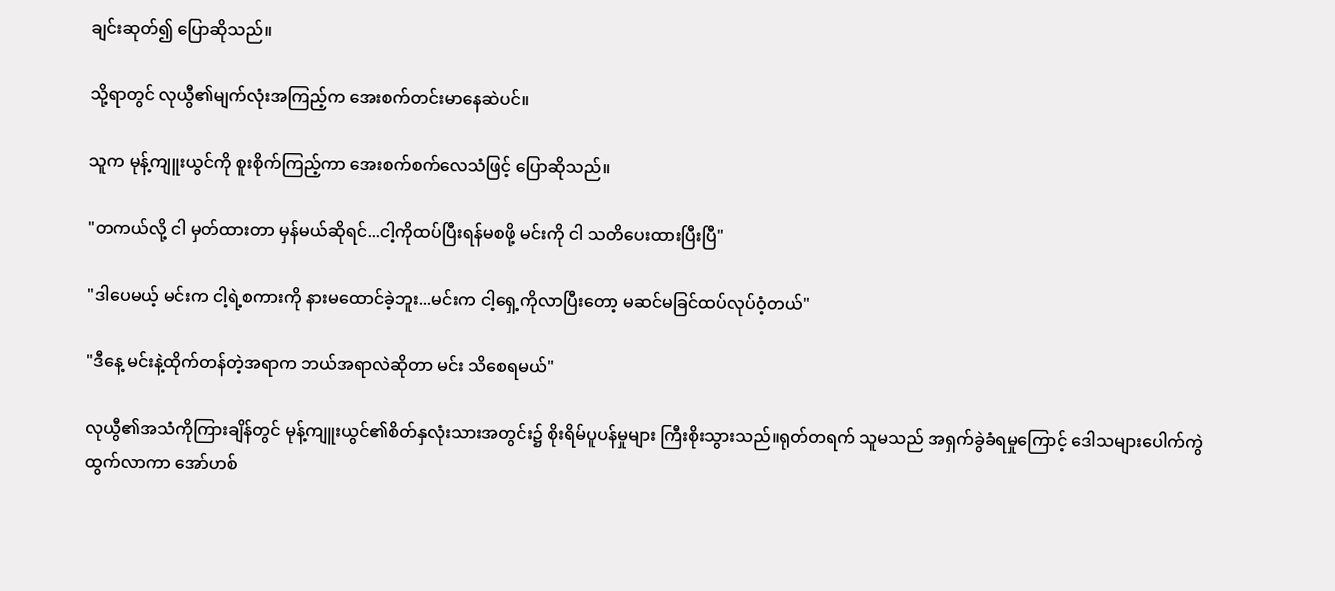ချင်းဆုတ်၍ ပြောဆိုသည်။

သို့ရာတွင် လုယွီ၏မျက်လုံးအကြည့်က အေးစက်တင်းမာနေဆဲပင်။

သူက မုန့်ကျူးယွင်ကို စူးစိုက်ကြည့်ကာ အေးစက်စက်လေသံဖြင့် ပြောဆိုသည်။

"တကယ်လို့ ငါ မှတ်ထားတာ မှန်မယ်ဆိုရင်...ငါ့ကိုထပ်ပြီးရန်မစဖို့ မင်းကို ငါ သတိပေးထားပြီးပြီ"

"ဒါပေမယ့် မင်းက ငါ့ရဲ့စကားကို နားမထောင်ခဲ့ဘူး...မင်းက ငါ့ရှေ့ကိုလာပြီးတော့ မဆင်မခြင်ထပ်လုပ်ဝံ့တယ်"

"ဒီနေ့ မင်းနဲ့ထိုက်တန်တဲ့အရာက ဘယ်အရာလဲဆိုတာ မင်း သိစေရမယ်"

လုယွီ၏အသံကိုကြားချိန်တွင် မုန့်ကျူးယွင်၏စိတ်နှလုံးသားအတွင်း၌ စိုးရိမ်ပူပန်မှုများ ကြီးစိုးသွားသည်။ရုတ်တရက် သူမသည် အရှက်ခွဲခံရမှုကြောင့် ဒေါသများပေါက်ကွဲထွက်လာကာ အော်ဟစ်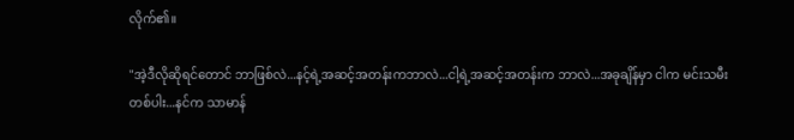လိုက်၏။

"အဲ့ဒီလိုဆိုရင်တောင် ဘာဖြစ်လဲ...နင့်ရဲ့အဆင့်အတန်းကဘာလဲ...ငါ့ရဲ့အဆင့်အတန်းက ဘာလဲ...အခုချိန်မှာ ငါက မင်းသမီးတစ်ပါး...နင်က သာမာန်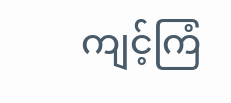ကျင့်ကြံ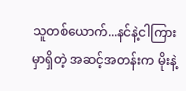သူတစ်ယောက်...နင်နဲ့ငါကြားမှာရှိတဲ့ အဆင့်အတန်းက မိုးနဲ့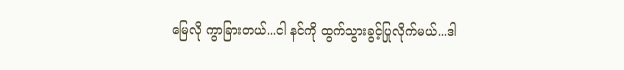မြေလို ကွာခြားတယ်...ငါ နင်ကို ထွက်သွားခွင့်ပြုလိုက်မယ်...ဒါ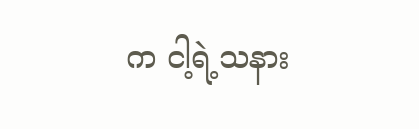က ငါ့ရဲ့သနား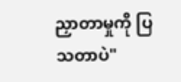ညှာတာမှုကို ပြသတာပဲ"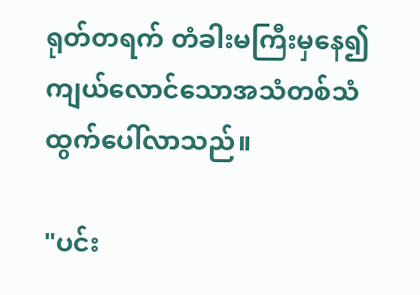ရုတ်တရက် တံခါးမကြီးမှနေ၍ ကျယ်လောင်သောအသံတစ်သံ ထွက်ပေါ်လာသည်။

"ပင်း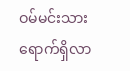ဝမ်မင်းသား ရောက်ရှိလာ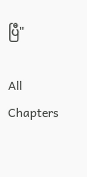ပြီ"

All Chapters